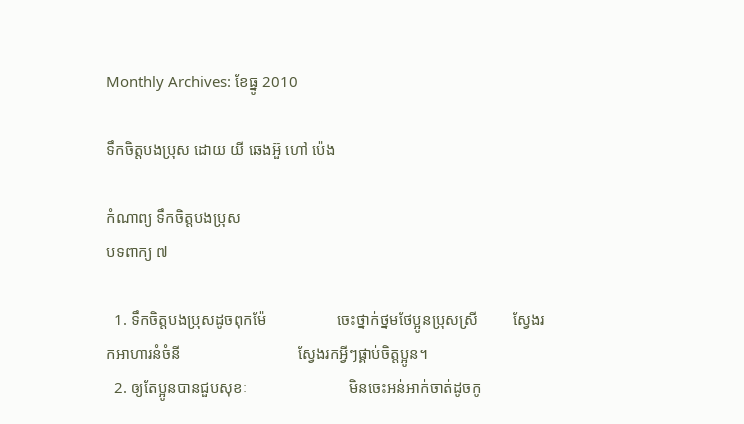Monthly Archives: ខែធ្នូ 2010

ទឹកចិត្តបងប្រុស ដោយ យី ឆេងអ៊ួ ហៅ ប៉េង

កំណាព្យ ទឹកចិត្តបងប្រុស
បទពាក្យ ៧

  1. ទឹកចិត្តបងប្រុសដូចពុកម៉ែ                  ចេះថ្នាក់ថ្នមថែប្អូនប្រុសស្រី         ស្វែងរកអាហារនំចំនី                              ស្វែងរកអ្វីៗផ្គាប់ចិត្តប្អូន។
  2. ឲ្យតែប្អូនបានជួបសុខៈ                          មិនចេះអន់អាក់ចាត់ដូចកូ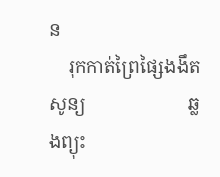ន
    រុកកាត់ព្រៃផ្សៃងងឹតសូន្យ                      ឆ្លងព្យុះ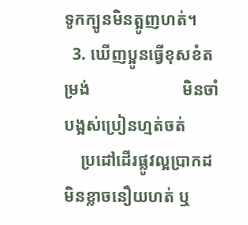ទូកក្បូនមិនត្អូញហត់។
  3. ឃើញប្អូនធ្វើខុសខំតម្រង់                      មិនចាំបង្អស់ប្រៀនហ្មត់ចត់
    ប្រដៅដើរផ្លូវល្អប្រាកដ                            មិនខ្លាចនឿយហត់ ឬ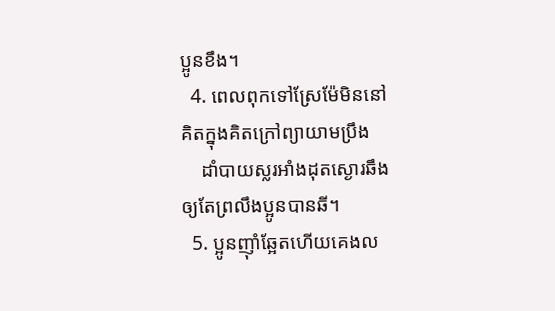ប្អូនខឹង។
  4. ពេលពុកទៅស្រែម៉ែមិននៅ                    គិតក្នុងគិតក្រៅព្យាយាមប្រឹង
    ដាំបាយស្លរអាំងដុតស្ងោរឆឹង                ឲ្យតែព្រលឹងប្អូនបានឆី។
  5. ប្អូនញ៉ាំឆ្អែតហើយគេងល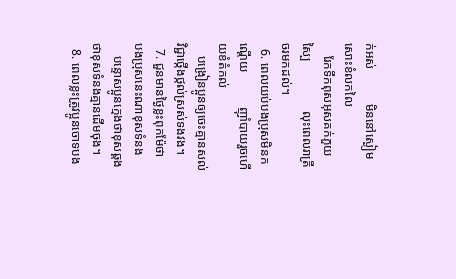ក់អស់           មិននៅស្ងៀមសោះខំលកលៃ
    រែកទឹកពុសអុសគក់ភួយស្បៃ                លុះពេលរាត្រីចរមកដល់។
  6. ពេលយប់បងប្រុសមិនកណ្ដើយ           ញ៉ាំបាយរួចហើយខំតំកល់
    បង្រៀនប្អូនឲ្យចេះគ្មានសល់                  វិជ្ជាថ្កើងថ្កល់ស្រស់ទងវង។
  7. ជួនមានថ្ងៃខ្លះពុកម៉ែថា                            បងប្រុសនេះណាខុសទំនង
    បន្ទោសប្អូនក្មេងថាខុសឆ្គង                    ថាខុសទំនងគ្មានដើមចុង។
  8. ពេលខ្លះត្រូវប្អូនចោទបង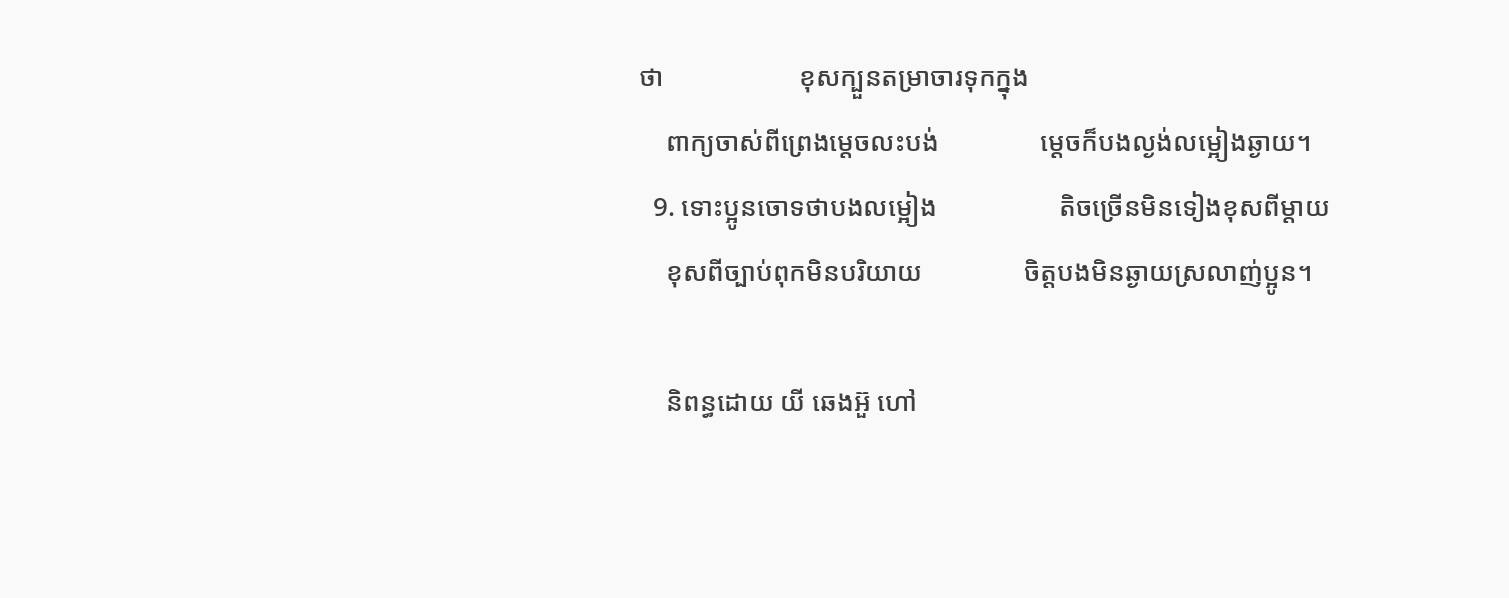ថា                    ខុសក្បួនតម្រាចារទុកក្នុង
    ពាក្យចាស់ពីព្រេងម្តេចលះបង់               ម្ដេចក៏បងល្ងង់លម្អៀងឆ្ងាយ។
  9. ទោះប្អូនចោទថាបងលម្អៀង                  តិចច្រើនមិនទៀងខុសពីម្ដាយ
    ខុសពីច្បាប់ពុកមិនបរិយាយ               ចិត្តបងមិនឆ្ងាយស្រលាញ់ប្អូន។

    និពន្ធដោយ យី ឆេងអ៊ួ ហៅ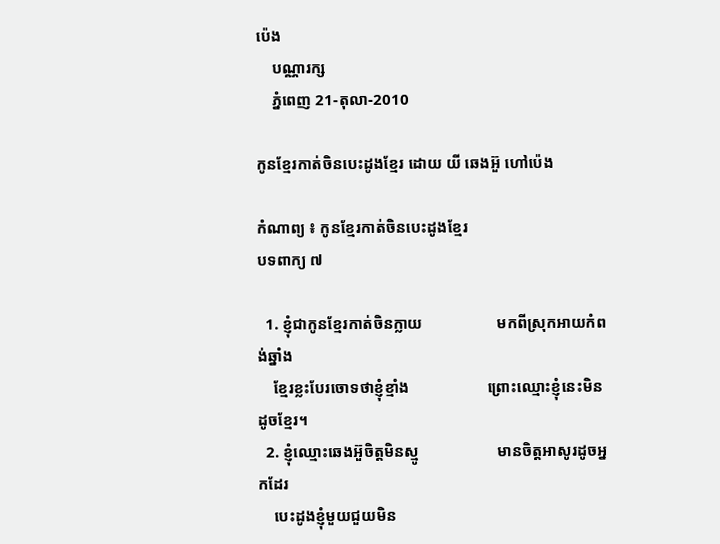ប៉េង
    បណ្ណារក្ស
    ភ្នំពេញ 21-តុលា-2010

កូនខ្មែរកាត់ចិនបេះដូងខ្មែរ ដោយ យី ឆេងអ៊ួ ហៅប៉េង

កំណាព្យ ៖ កូនខ្មែរកាត់ចិនបេះដូងខ្មែរ
បទពាក្យ ៧

  1. ខ្ញុំជាកូនខ្មែរកាត់ចិនក្លាយ                   មកពីស្រុកអាយកំពង់ឆ្នាំង
    ខ្មែរខ្លះបែរចោទថាខ្ញុំខ្មាំង                    ព្រោះឈ្មោះខ្ញុំនេះមិនដូចខ្មែរ។
  2. ខ្ញុំឈ្មោះឆេងអ៊ួចិត្តមិនស្មូ                    មានចិត្តអាសូរដូចអ្នកដែរ
    បេះដូងខ្ញុំមួយជួយមិន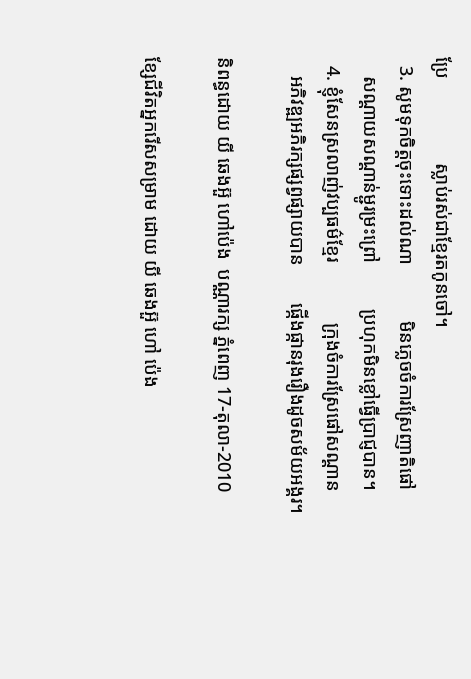ប្រែ                  ស្លាប់រស់ជាខ្មែរតកូនចៅ។
  3. សូមទុកចិត្តចុះទោះដល់ណា            មិនភ្លេចចំការស្រែញាតិផៅ
    សណ្តាយសណ្តាន់ម្ជូរម្រះព្រៅ          ប្រហុកមិនខ្លៅធ្វើប្រាជ្ញបាន។
  4. ខ្ញុំសែនស្រលាញ់វប្បធម៌ខ្មែរ             ក្រុងចំការស្រែផៅសណ្តាន
    អភិវឌ្ឍអភិរក្សផ្សព្វផ្សាយបាន        ផ្កើងផ្កានរុងរឿងដូចសម័យអង្គរ។

និពន្ធដោយ យី ឆេងអ៊ួ ហៅប៉េង  បណ្ណារក្ស ភ្នំពេញ 17-តុលា-2010

ខ្សែជីវិតអ្នករើសសម្រាម ដោយ យី ឆេងអ៊ួ ហៅ ប៉េង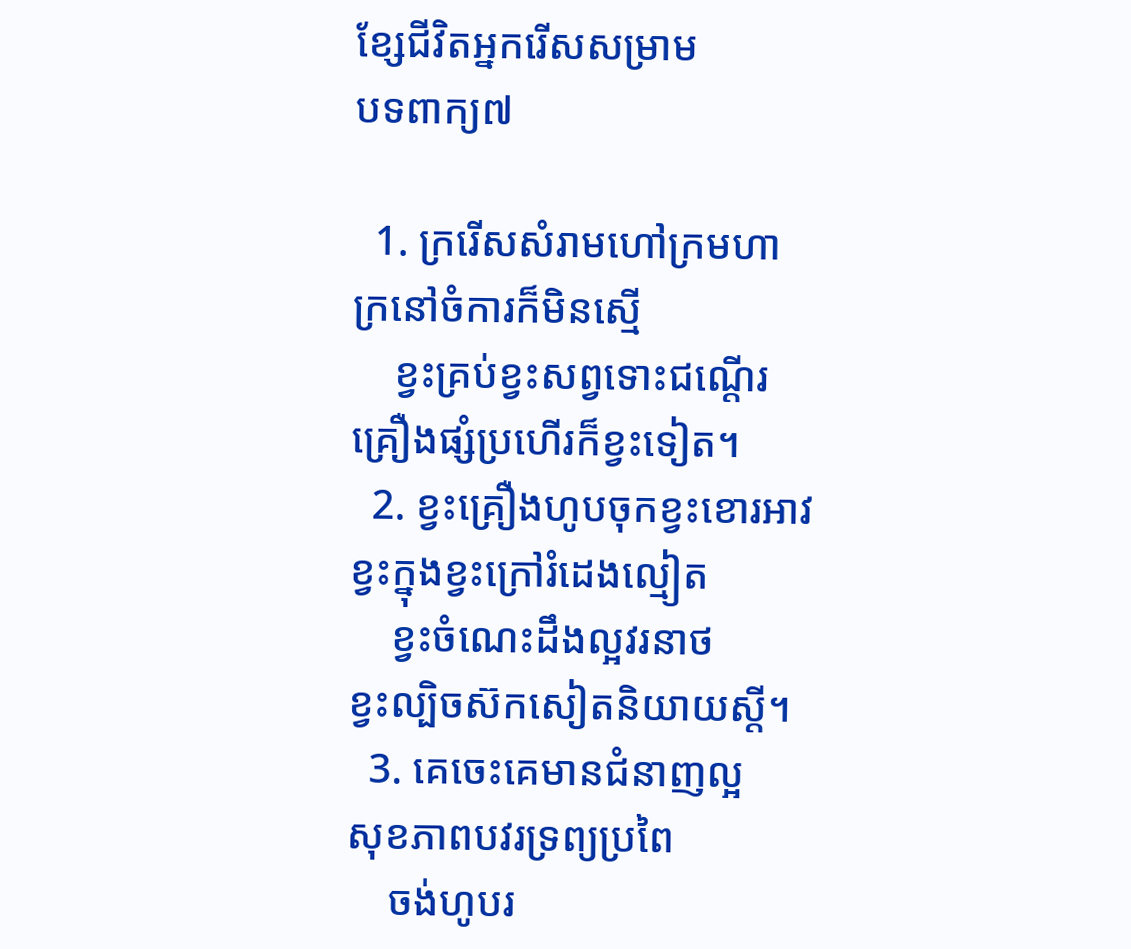ខ្សែជីវិតអ្នករើសសម្រាម
បទពាក្យ៧

  1. ក្ររើសសំរាមហៅក្រមហា                        ក្រនៅចំការក៏មិនស្មើ
    ខ្វះគ្រប់ខ្វះសព្វទោះជណ្តើរ                        គ្រឿងផ្សំប្រហើរក៏ខ្វះទៀត។
  2. ខ្វះគ្រឿងហូបចុកខ្វះខោរអាវ                      ខ្វះក្នុងខ្វះក្រៅរំដេងល្មៀត
    ខ្វះចំណេះដឹងល្អវរនាថ                            ខ្វះល្បិចស៊កសៀតនិយាយស្តី។
  3. គេចេះគេមានជំនាញល្អ                            សុខភាពបវរទ្រព្យប្រពៃ
    ចង់ហូបរ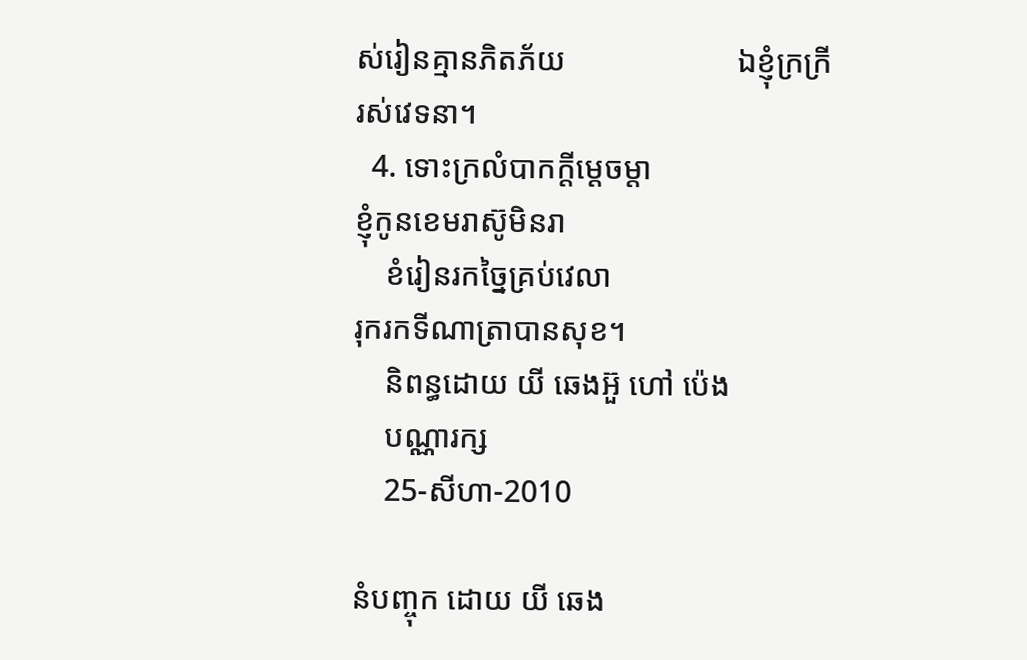ស់រៀនគ្មានភិតភ័យ                      ឯខ្ញុំក្រក្រីរស់វេទនា។
  4. ទោះក្រលំបាកក្តីម្តេចម្តា                            ខ្ញុំកូនខេមរាស៊ូមិនរា
    ខំរៀនរកច្នៃគ្រប់វេលា                                       រុករកទីណាត្រាបានសុខ។
    និពន្ធដោយ យី ឆេងអ៊ួ ហៅ ប៉េង
    បណ្ណារក្ស
    25-សីហា-2010

នំបញ្ចុក ដោយ យី ឆេង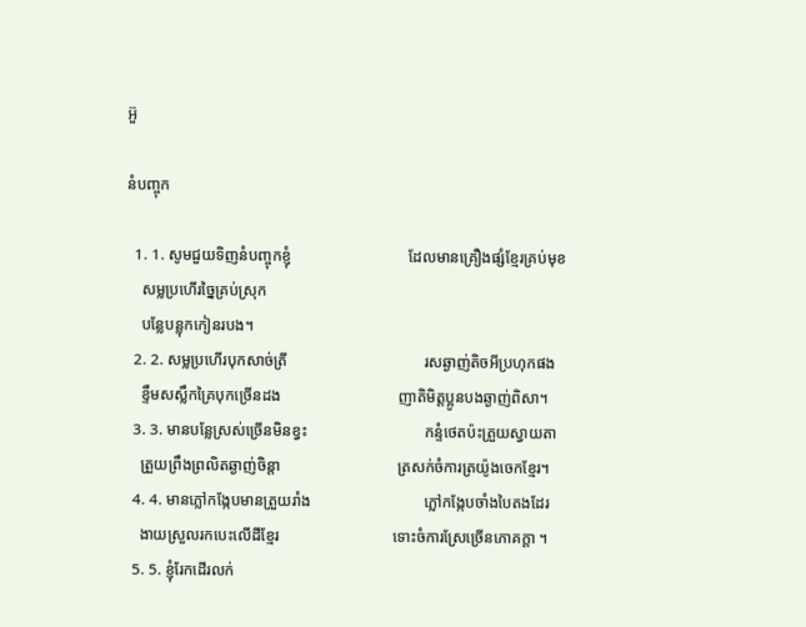អ៊ួ

នំបញ្ចុក

  1. 1. សូមជួយទិញនំបញ្ចុកខ្ញុំ                              ដែលមានគ្រឿងផ្សំខ្មែរគ្រប់មុខ
    សម្លប្រហើរច្នៃគ្រប់ស្រុក
    បន្លែបន្លុកកៀនរបង។
  2. 2. សម្លប្រហើរបុកសាច់ត្រី                                   រសឆ្ងាញ់តិចអីប្រហុកផង
    ខ្ទឹមសស្លឹកគ្រៃបុកច្រើនដង                              ញាតិមិត្តប្អូនបងឆ្ងាញ់ពិសា។
  3. 3. មានបន្លែស្រស់ច្រើនមិនខ្វះ                              កន្ទំថេតប៉ះត្រួយស្វាយតា
    ត្រួយព្រឹងព្រលិតឆ្ងាញ់ចិន្តា                              ត្រសក់ចំការត្រយ៉ូងចេកខ្មែរ។
  4. 4. មានភ្លៅកង្កែបមានត្រួយរាំង                             ភ្លៅកង្កែបចាំងបៃតងដែរ
    ងាយស្រួលរកបេះលើដីខ្មែរ                             ទោះចំការស្រែច្រើនភោគក្តា ។
  5. 5. ខ្ញុំរែកដើរលក់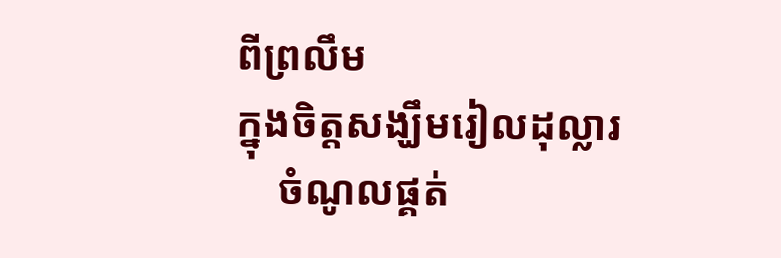ពីព្រលឹម                                    ក្នុងចិត្តសង្ឃឹមរៀលដុល្លារ
    ចំណូលផ្គត់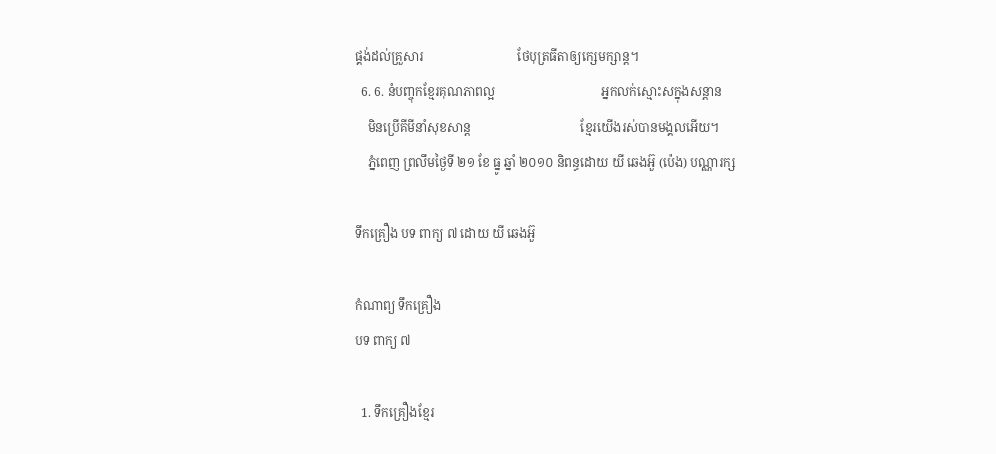ផ្គង់ដល់គ្រួសារ                              ថែបុត្រធីតាឲ្យក្សេមក្សាន្ត។
  6. 6. នំបញ្ចុកខ្មែរគុណភាពល្អ                                  អ្នកលក់ស្មោះសក្នុងសន្តាន
    មិនប្រើគីមីនាំសុខសាន្ត                                   ខ្មែរយើងរស់បានមង្គលអើយ។
    ភ្នំពេញ ព្រលឹមថ្ងៃទី ២១ ខែ ធ្នូ ឆ្នាំ ២០១០ និពន្ធដោយ យី ឆេងអ៊ួ (ប៉េង) បណ្ណារក្ស

ទឹកគ្រឿង បទ ពាក្យ ៧ ដោយ យី ឆេងអ៊ួ

កំណាព្យ ទឹកគ្រឿង
បទ ពាក្យ ៧

  1. ទឹកគ្រឿងខ្មែរ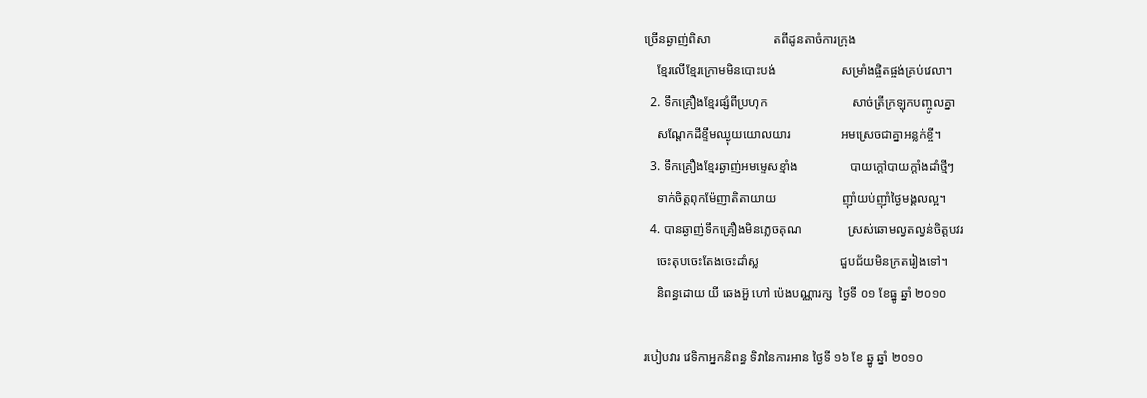ច្រើនឆ្ងាញ់ពិសា                    តពីដូនតាចំការក្រុង
    ខ្មែរលើខ្មែរក្រោមមិនបោះបង់                     សម្រាំងផ្ចិតផ្ចង់គ្រប់វេលា។
  2. ទឹកគ្រឿងខ្មែរផ្សំពីប្រហុក                           សាច់ត្រីក្រឡុកបញ្ចូលគ្នា
    សណ្តែកដីខ្ទឹមឈ្ងុយយោលយារ                អមស្រេចជាគ្នាអន្លក់ខ្ចី។
  3. ទឹកគ្រឿងខ្មែរឆ្ងាញ់អមម្ទេសខ្មាំង                 បាយក្តៅបាយក្តាំងដាំថ្មីៗ
    ទាក់ចិត្តពុកម៉ែញាតិតាយាយ                     ញ៉ាំយប់ញ៉ាំថ្ងៃមង្គលល្អ។
  4. បានឆ្ងាញ់ទឹកគ្រឿងមិនភ្លេចគុណ               ស្រស់ឆោមល្វតល្វន់ចិត្តបវរ
    ចេះតុបចេះតែងចេះដាំស្ល                          ជួបជ័យមិនក្រតរៀងទៅ។
    និពន្ធដោយ យី ឆេងអ៊ួ ហៅ ប៉េងបណ្ណារក្ស  ថ្ងៃទី ០១ ខែធ្នូ ឆ្នាំ ២០១០

របៀបវារ វេទិកាអ្នកនិពន្ធ ទិវានៃការអាន ថ្ងៃទី ១៦ ខែ ឆ្នូ ឆ្នាំ ២០១០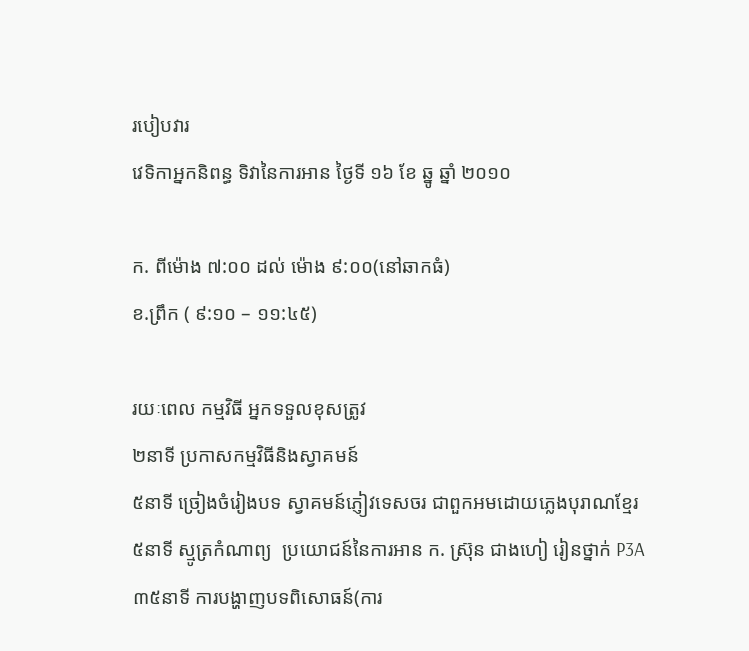របៀបវារ
វេទិកាអ្នកនិពន្ធ ទិវានៃការអាន ថ្ងៃទី ១៦ ខែ ឆ្នូ ឆ្នាំ ២០១០

ក. ពីម៉ោង ៧:០០ ដល់ ម៉ោង ៩:០០(នៅឆាកធំ)
ខ.ព្រឹក ( ៩:១០ – ១១:៤៥)

រយៈពេល កម្មវិធី អ្នកទទួលខុសត្រូវ
២នាទី ប្រកាសកម្មវិធីនិងស្វាគមន៍
៥នាទី ច្រៀងចំរៀងបទ ស្វាគមន៍ភ្ញៀវទេសចរ ជាពួកអមដោយភ្លេងបុរាណខ្មែរ
៥នាទី ស្មូត្រកំណាព្យ  ប្រយោជន៍នៃការអាន ក. ស៊្រុន ជាងហៀ រៀនថ្នាក់ P3A
៣៥នាទី ការបង្ហាញបទពិសោធន៍(ការ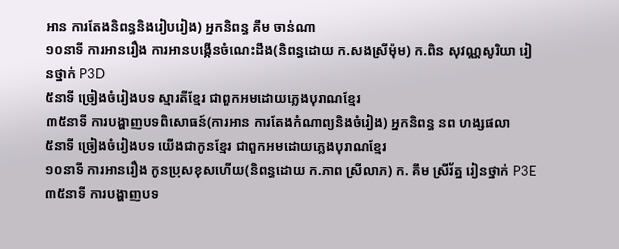អាន ការតែងនិពន្ធនិងរៀបរៀង) អ្នកនិពន្ធ គឹម ចាន់ណា
១០នាទី ការអានរឿង ការអានបង្កើនចំណេះដឹង(និពន្ធដោយ ក.សងស្រីម៉ុម) ក.ពិន សុវណ្ណសូរិយា រៀនថ្នាក់ P3D
៥នាទី ច្រៀងចំរៀងបទ ស្មារតីខ្មែរ ជាពួកអមដោយភ្លេងបុរាណខ្មែរ
៣៥នាទី ការបង្ហាញបទពិសោធន៍(ការអាន ការតែងកំណាព្យនិងចំរៀង) អ្នកនិពន្ធ នព ហង្សផលា
៥នាទី ច្រៀងចំរៀងបទ យើងជាកូនខ្មែរ ជាពួកអមដោយភ្លេងបុរាណខ្មែរ
១០នាទី ការអានរឿង កូនប្រុសខុសហើយ(និពន្ធដោយ ក.ភាព ស្រីលាភ) ក. គឹម ស្រីរ័ត្ន រៀនថ្នាក់ P3E
៣៥នាទី ការបង្ហាញបទ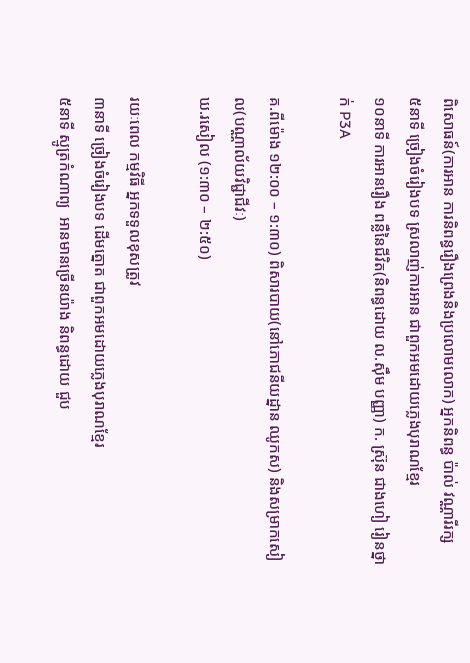ពិសោធន៍(ការអាន ការនិពន្ធរឿងព្រេងនិងប្រលោមលោក) អ្នកនិពន្ធ ប៉ាល់ វណ្ណារីរក្ស
៥នាទី ច្រៀងចំរៀងបទ ស្រលាញ់ការអាន ជាពួកអមដោយភ្លេងបុរាណខ្មែរ
១០នាទី ការអានរឿង ពន្លឺនៃជីវិត(និពន្ធដោយ ល.ស៊ឹម បញ្ញា) ក. ស៊្រុន ជាងហៀ រៀនថ្នាក់ P3A

គ.ពីម៉ោង ១២:០០ – ១:៣០) ពិសារបាយ(នៅភោជនីយដ្នាន ឈូកស) និងសម្រាកសៀល(បណ្ណាល័យវិជ្ជាជីវៈ)
ឃ.រសៀល (១:៣០ – ២:៥០)

រយៈពេល កម្មវិធី អ្នកទទួលខុសត្រូវ
៣នាទី ច្រៀងចំរៀងបទ ដើមត្នោត ជាពួកអមដោយភ្លេងបុរាណខ្មែរ
៥នាទី ស្មូត្រកំណាព្យ  អានមានច្រើនយ៉ាង និពន្ធដោយ ជួប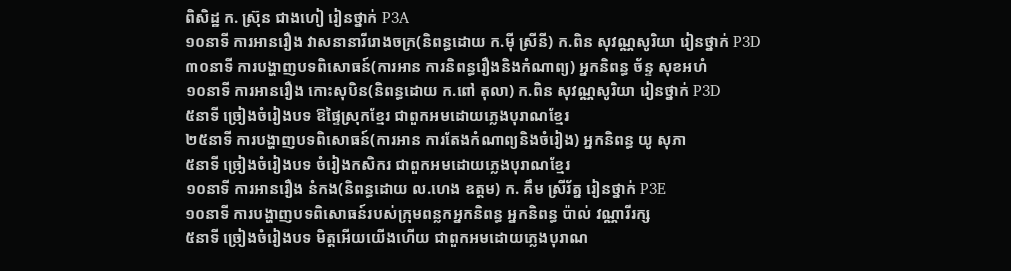ពិសិដ្ឋ ក. ស៊្រុន ជាងហៀ រៀនថ្នាក់ P3A
១០នាទី ការអានរឿង វាសនានារីរោងចក្រ(និពន្ធដោយ ក.ម៉ី ស្រីនី) ក.ពិន សុវណ្ណសូរិយា រៀនថ្នាក់ P3D
៣០នាទី ការបង្ហាញបទពិសោធន៍(ការអាន ការនិពន្ធរឿងនិងកំណាព្យ) អ្នកនិពន្ធ ច័ន្ទ សុខអហំ
១០នាទី ការអានរឿង កោះសុបិន(និពន្ធដោយ ក.ពៅ តុលា) ក.ពិន សុវណ្ណសូរិយា រៀនថ្នាក់ P3D
៥នាទី ច្រៀងចំរៀងបទ ឱផ្ទៃស្រុកខ្មែរ ជាពួកអមដោយភ្លេងបុរាណខ្មែរ
២៥នាទី ការបង្ហាញបទពិសោធន៍(ការអាន ការតែងកំណាព្យនិងចំរៀង) អ្នកនិពន្ធ យូ សុភា
៥នាទី ច្រៀងចំរៀងបទ ចំរៀងកសិករ ជាពួកអមដោយភ្លេងបុរាណខ្មែរ
១០នាទី ការអានរឿង នំកង(និពន្ធដោយ ល.ហេង ឧត្តម) ក. គឹម ស្រីរ័ត្ន រៀនថ្នាក់ P3E
១០នាទី ការបង្ហាញបទពិសោធន៍របស់ក្រុមពន្លកអ្នកនិពន្ធ អ្នកនិពន្ធ ប៉ាល់ វណ្ណារីរក្ស
៥នាទី ច្រៀងចំរៀងបទ មិត្តអើយយើងហើយ ជាពួកអមដោយភ្លេងបុរាណ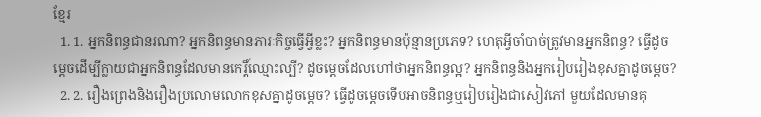ខ្មែរ
  1. 1. អ្នកនិពន្ធជានរណា? អ្នកនិពន្ធមានភារៈកិច្ចធ្វើអ្វីខ្លះ? អ្នកនិពន្ធមានប៉ុន្មានប្រភេទ? ហេតុអ្វីចាំបាច់ត្រូវមានអ្នកនិពន្ធ? ធ្វើដូចម្តេចដើម្បីក្លាយជាអ្នកនិពន្ធដែលមានកេរ្តិ៍ឈ្មោះល្បី? ដូចម្តេចដែលហៅថាអ្នកនិពន្ធល្អ? អ្នកនិពន្ធនិងអ្នករៀបរៀងខុសគ្នាដូចម្តេច?
  2. 2. រឿងព្រេងនិងរឿងប្រលោមលោកខុសគ្នាដូចម្តេច? ធ្វើដូចម្តេចទើបអាចនិពន្ធឬរៀបរៀងជាសៀវភៅ មួយដែលមានគុ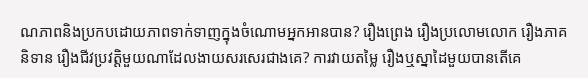ណភាពនិងប្រកបដោយភាពទាក់ទាញក្នុងចំណោមអ្នកអានបាន? រឿងព្រេង រឿងប្រលោមលោក រឿងភាគនិទាន រឿងជីវប្រវត្តិមួយណាដែលងាយសរសេរជាងគេ? ការវាយតម្លៃ រឿងឬស្នាដៃមួយបានតើគេ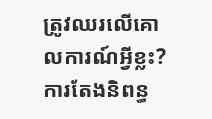ត្រូវឈរលើគោលការណ៍អ្វីខ្លះ? ការតែងនិពន្ធ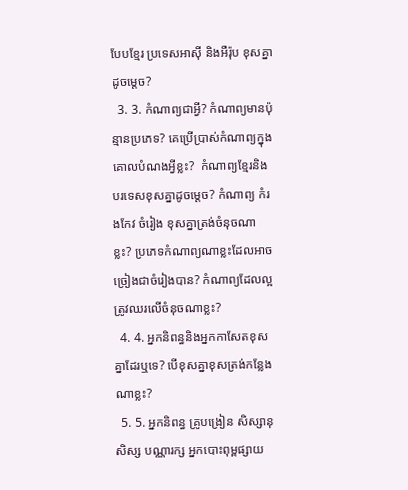បែបខ្មែរ ប្រទេសអាស៊ី និងអឺរ៉ុប ខុសគ្នាដូចម្តេច?
  3. 3. កំណាព្យជាអ្វី? កំណាព្យមានប៉ុន្មានប្រភេទ? គេប្រើប្រាស់កំណាព្យក្នុងគោលបំណងអ្វីខ្លះ?  កំណាព្យខ្មែរនិងបរទេសខុសគ្នាដូចម្តេច? កំណាព្យ កំរងកែវ ចំរៀង ខុសគ្នាត្រង់ចំនុចណាខ្លះ? ប្រភេទកំណាព្យណាខ្លះដែលអាចច្រៀងជាចំរៀងបាន? កំណាព្យដែលល្អត្រូវឈរលើចំនុចណាខ្លះ?
  4. 4. អ្នកនិពន្ធនិងអ្នកកាសែតខុសគ្នាដែរឬទេ? បើខុសគ្នាខុសត្រង់កន្លែងណាខ្លះ?
  5. 5. អ្នកនិពន្ធ គ្រូបង្រៀន សិស្សានុសិស្ស បណ្ណារក្ស អ្នកបោះពុម្ពផ្សាយ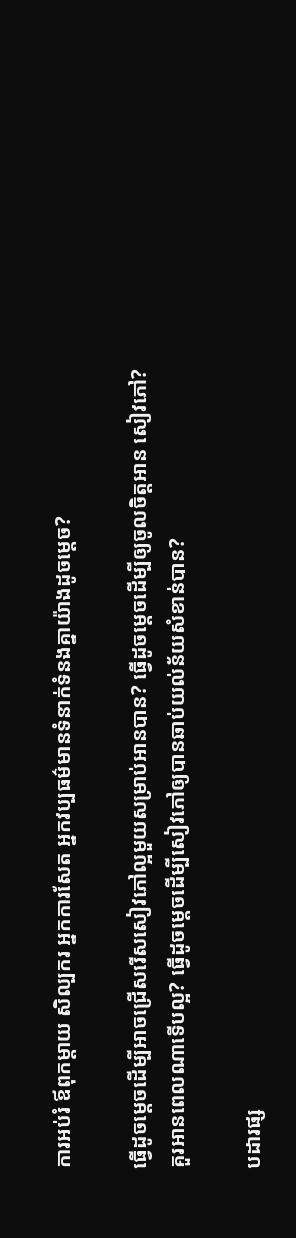ការអប់រំ ឪពុកម្តាយ សិល្បករ អ្នកការសែត អ្នកវប្បធម៌មានទំនាក់ទំនងគ្នាយ៉ាងដូចម្តេច?

ធ្វើដូចម្តេចដើម្បីអាចជ្រើសរើសសៀវភៅល្អមួយសម្រាប់អានបាន? ធ្វើដូចម្តេចដើម្បីឲ្យចូលចិត្តអាន សៀវភៅ? គួរអានពេលណាទើបល្អ? ធ្វើដូចម្តេចដើម្បីសៀវភៅឲ្យបានឆាប់យល់ន័យសំខាន់បាន?

បដារផ្ស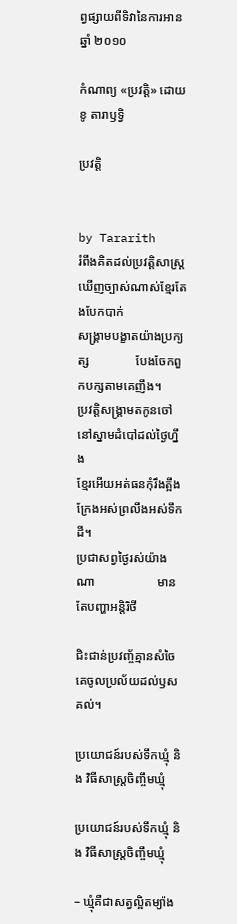ព្វផ្សាយពីទិវានៃការអាន ឆ្នាំ ២០១០

កំណាព្យ «ប្រវត្តិ» ដោយខូ តារាឫទ្វិ

ប្រវត្តិ


by Tararith
រំពឹងគិតដល់ប្រវត្តិសាស្រ្ត                   ឃើញច្បាស់ណាស់ខ្មែរតែងបែកបាក់
សង្រ្គាមបង្ខាតយ៉ាងប្រក្យត្ស               បែងចែកពួកបក្សតាមគេញឹង។
ប្រវត្តិសង្រ្គាមតកូនចៅ                          នៅស្នាមដំបៅដល់ថ្ងៃហ្នឹង
ខ្មែរអើយអត់ធនកុំរឹងត្អឹង                       ក្រែងអស់ព្រលឹងអស់ទឹកដី។
ប្រជាសព្វថ្ងៃរស់យ៉ាងណា                    មានតែបញ្ហាអន្ដិរិថី

ជិះជាន់ប្រវញ្ច័គ្មានសំចៃ                     គេចូលប្រល័យដល់ឫសគល់។

ប្រយោជន៍របស់ទឹកឃ្មុំ និង វិធីសាស្ត្រចិញ្ចឹមឃ្មុំ

ប្រយោជន៍របស់ទឹកឃ្មុំ និង វិធីសាស្ត្រចិញ្ចឹមឃ្មុំ

– ឃ្មុំគឺជាសត្វល្អិតម្យ៉ាង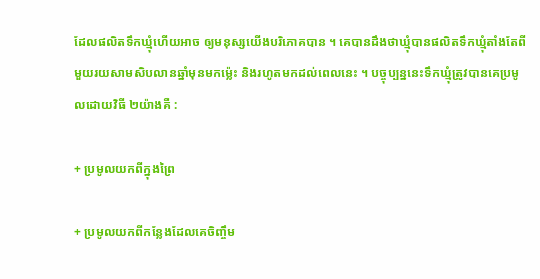ដែលផលិតទឹកឃ្មុំហើយអាច ឲ្យមនុស្សយើងបរិភោគបាន ។ គេបានដឹងថាឃ្មុំបានផលិតទឹកឃ្មុំតាំងតែពី មួយរយសាមសិបលានឆ្នាំមុនមកម្ល៉េះ និងរហូតមកដល់ពេលនេះ ។ បច្ចុប្បន្ននេះទឹកឃ្មុំត្រូវបានគេប្រមូលដោយវិធី ២យ៉ាងគឺ :

+ ប្រមូលយកពីក្នុងព្រៃ

+ ប្រមូលយកពីកន្លែងដែលគេចិញ្ចឹម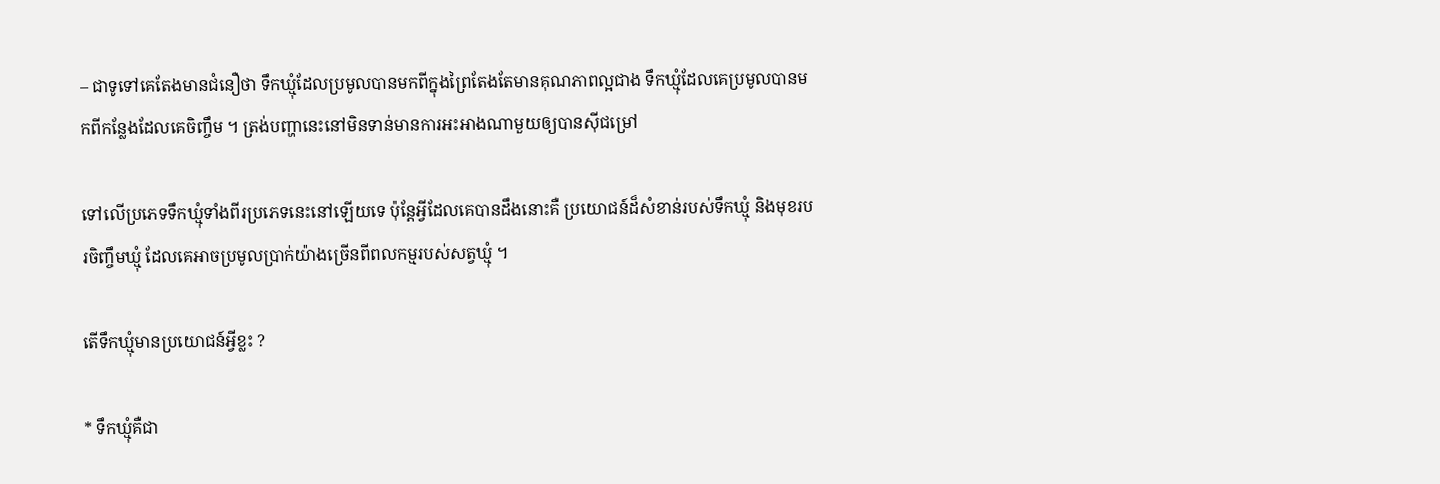– ជាទូទៅគេតែងមានជំនឿថា ទឹកឃ្មុំដែលប្រមូលបានមកពីក្នុងព្រៃតែងតែមានគុណភាពល្អជាង ទឹកឃ្មុំដែលគេប្រមូលបានមកពីកន្លែងដែលគេចិញ្ចឹម ។ ត្រង់បញ្ហានេះនៅមិនទាន់មានការអះអាងណាមួយឲ្យបានស៊ីជម្រៅ

ទៅលើប្រភេទទឹកឃ្មុំទាំងពីរប្រភេទនេះនៅឡើយទេ ប៉ុន្តែអ្វីដែលគេបានដឹងនោះគឺ ប្រយោជន៍ដ៏សំខាន់របស់ទឹកឃ្មុំ និងមុខរបរចិញ្ចឹមឃ្មុំ ដែលគេអាចប្រមូលប្រាក់យ៉ាងច្រើនពីពលកម្មរបស់សត្វឃ្មុំ ។

តើទឹកឃ្មុំមានប្រយោជន៍អ្វីខ្លះ ?

* ទឹកឃ្មុំគឺជា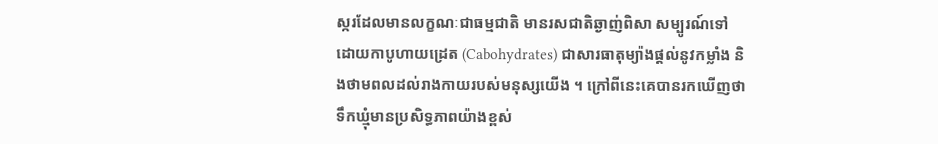ស្ករដែលមានលក្ខណៈជាធម្មជាតិ មានរសជាតិឆ្ងាញ់ពិសា សម្បូរណ៍ទៅដោយកាបូហាយដ្រេត (Cabohydrates) ជាសារធាតុម្យ៉ាងផ្តល់នូវកម្លាំង និងថាមពលដល់រាងកាយរបស់មនុស្សយើង ។ ក្រៅពីនេះគេបានរកឃើញថាទឹកឃ្មុំមានប្រសិទ្ធភាពយ៉ាងខ្ពស់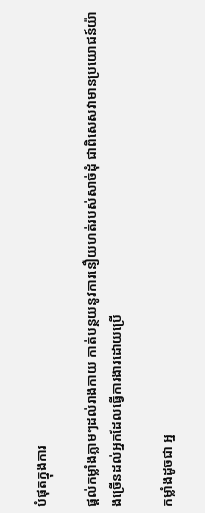បំផុតក្នុងការ

ផ្តល់កម្លាំងភ្លាមៗដល់រាងកាយ កាត់បន្ថយនូវការនឿយហត់របស់សាច់ដុំ ជាពិសេសវាមានប្រយោជន៍យ៉ាងច្រើនដល់អ្នកដែលធ្វើការងារដោយប្រើ

កម្លាំងដូចជា អ្ន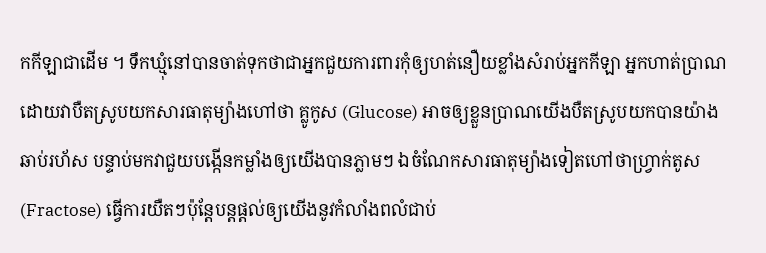កកីឡាជាដើម ។ ទឹកឃ្មុំនៅបានចាត់ទុកថាជាអ្នកជួយការពារកុំឲ្យហត់នឿយខ្លាំងសំរាប់អ្នកកីឡា អ្នកហាត់ប្រាណ ដោយវាបឺតស្រូបយកសារធាតុម្យ៉ាងហៅថា គ្លូកូស (Glucose) អាចឲ្យខ្លួនប្រាណយើងបឺតស្រូបយកបានយ៉ាងឆាប់រហ័ស បន្ទាប់មកវាជួយបង្កើនកម្លាំងឲ្យយើងបានភ្លាមៗ ឯចំណែកសារធាតុម្យ៉ាងទៀតហៅថាហ្វ្រាក់តូស (Fractose) ធ្វើការយឺតៗប៉ុន្តែបន្តផ្តល់ឲ្យយើងនូវកំលាំងពលំជាប់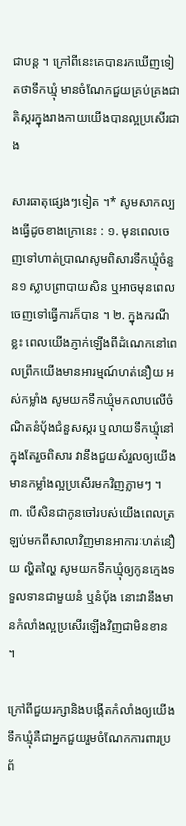ជាបន្ត ។ ក្រៅពីនេះគេបានរកឃើញទៀតថាទឹកឃ្មុំ មានចំណែកជួយគ្រប់គ្រងជាតិស្ករក្នុងរាងកាយយើងបានល្អប្រសើរជាង

សារធាតុផ្សេងៗទៀត ។* សូមសាកល្បងធ្វើដូចខាងក្រោនេះ : ១. មុនពេលចេញទៅហាត់ប្រាណសូមពិសារទឹកឃ្មុំចំនួន១ ស្លាបព្រាបាយសិន ឬអាចមុនពេលចេញទៅធ្វើការក៏បាន ។ ២. ក្នុងករណីខ្លះ ពេលយើងភ្ញាក់ឡើងពីដំណេកនៅពេលព្រឹកយើងមានអារម្មណ៍ហត់នឿយ អស់កម្លាំង សូមយកទឹកឃ្មុំមកលាបលើចំណិតនំប៉័ងជំនួសស្ករ ឬលាយទឹកឃ្មុំនៅក្នុងតែរួចពិសារ វានឹងជួយសំរួលឲ្យយើងមានកម្លាំងល្អប្រសើរមកវិញភ្លាមៗ ។ ៣. បើសិនជាកូនចៅរបស់យើងពេលត្រឡប់មកពីសាលាវិញមានអាការៈហត់នឿយ ល្ហិតល្ហៃ សូមយកទឹកឃ្មុំឲ្យកូនក្មេងទទួលទានជាមួយនំ ឬនំប៉័ង នោះវានឹងមានកំលាំងល្អប្រសើរឡើងវិញជាមិនខាន ។

ក្រៅពីជួយរក្សានិងបង្កើតកំលាំងឲ្យយើង ទឹកឃ្មុំគឺជាអ្នកជួយរួមចំណែកការពារប្រព័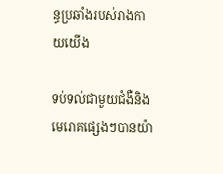ន្ធប្រឆាំងរបស់រាងកាយយើង

ទប់ទល់ជាមួយជំងឺនិងមេរោគផ្សេងៗបានយ៉ា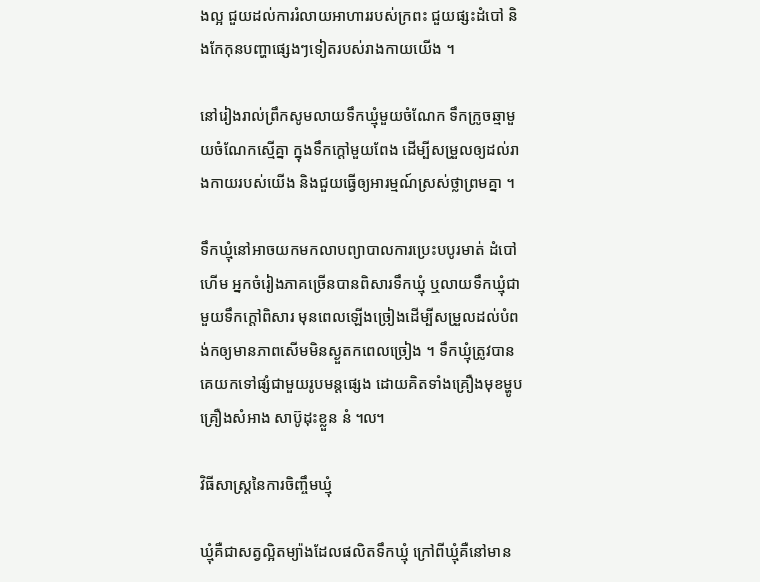ងល្អ ជួយដល់ការរំលាយអាហាររបស់ក្រពះ ជួយផ្សះដំបៅ និងកែកុនបញ្ហាផ្សេងៗទៀតរបស់រាងកាយយើង ។

នៅរៀងរាល់ព្រឹកសូមលាយទឹកឃ្មុំមួយចំណែក ទឹកក្រូចឆ្មាមួយចំណែកស្មើគ្នា ក្នុងទឹកក្តៅមួយពែង ដើម្បីសម្រួលឲ្យដល់រាងកាយរបស់យើង និងជួយធ្វើឲ្យអារម្មណ៍ស្រស់ថ្លាព្រមគ្នា ។

ទឹកឃ្មុំនៅអាចយកមកលាបព្យាបាលការប្រេះបបូរមាត់ ដំបៅហើម អ្នកចំរៀងភាគច្រើនបានពិសារទឹកឃ្មុំ ឬលាយទឹកឃ្មុំជាមួយទឹកក្តៅពិសារ មុនពេលឡើងច្រៀងដើម្បីសម្រួលដល់បំពង់កឲ្យមានភាពសើមមិនស្ងួតកពេលច្រៀង ។ ទឹកឃ្មុំត្រូវបានគេយកទៅផ្សំជាមួយរូបមន្តផ្សេង ដោយគិតទាំងគ្រឿងមុខម្ហូប គ្រឿងសំអាង សាប៊ូដុះខ្លួន នំ ៘

វិធីសាស្ត្រនៃការចិញ្ចឹមឃ្មុំ

ឃ្មុំគឺជាសត្វល្អិតម្យ៉ាងដែលផលិតទឹកឃ្មុំ ក្រៅពីឃ្មុំគឺនៅមាន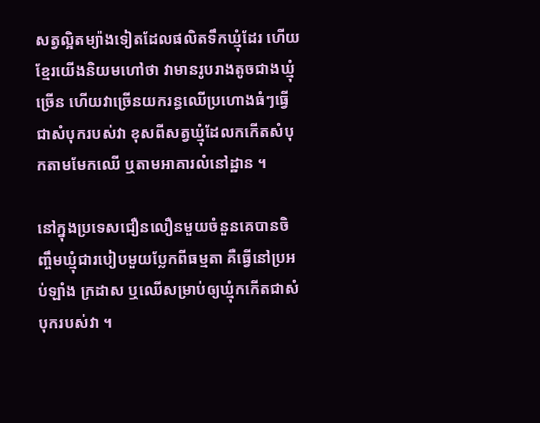សត្វល្អិតម្យ៉ាងទៀតដែលផលិតទឹកឃ្មុំដែរ ហើយខ្មែរយើងនិយមហៅថា វាមានរូបរាងតូចជាងឃ្មុំច្រើន ហើយវាច្រើនយករន្ធឈើប្រហោងធំៗធ្វើជាសំបុករបស់វា ខុសពីសត្វឃ្មុំដែលកកើតសំបុកតាមមែកឈើ ឬតាមអាគារលំនៅដ្ឋាន ។

នៅក្នុងប្រទេសជឿនលឿនមួយចំនួនគេបានចិញ្ចឹមឃ្មុំជារបៀបមួយប្លែកពីធម្មតា គឺធ្វើនៅប្រអប់ឡាំង ក្រដាស ឬឈើសម្រាប់ឲ្យឃ្មុំកកើតជាសំបុករបស់វា ។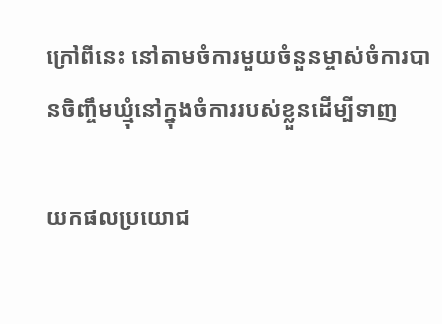ក្រៅពីនេះ នៅតាមចំការមួយចំនួនម្ចាស់ចំការបានចិញ្ចឹមឃ្មុំនៅក្នុងចំការរបស់ខ្លួនដើម្បីទាញ

យកផលប្រយោជ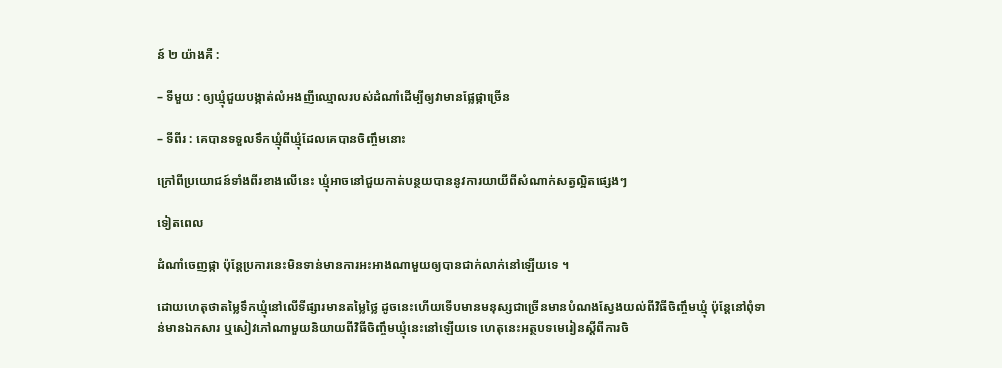ន៍ ២ យ៉ាងគឺ :

– ទីមួយ : ឲ្យឃ្មុំជួយបង្កាត់លំអងញីឈ្មោលរបស់ដំណាំដើម្បីឲ្យវាមានផ្លែផ្កាច្រើន

– ទីពីរ : គេបានទទួលទឹកឃ្មុំពីឃ្មុំដែលគេបានចិញ្ចឹមនោះ

ក្រៅពីប្រយោជន៍ទាំងពីរខាងលើនេះ ឃ្មុំអាចនៅជួយកាត់បន្ថយបាននូវការយាយីពីសំណាក់សត្វល្អិតផ្សេងៗ

ទៀតពេល

ដំណាំចេញផ្កា ប៉ុន្តែប្រការនេះមិនទាន់មានការអះអាងណាមួយឲ្យបានជាក់លាក់នៅឡើយទេ ។

ដោយហេតុថាតម្លៃទឹកឃ្មុំនៅលើទីផ្សារមានតម្លៃថ្លៃ ដូចនេះហើយទើបមានមនុស្សជាច្រើនមានបំណងស្វែងយល់ពីវិធីចិញ្ចឹមឃ្មុំ ប៉ុន្តែនៅពុំទាន់មានឯកសារ ឬសៀវភៅណាមួយនិយាយពីវិធីចិញ្ចឹមឃ្មុំនេះនៅឡើយទេ ហេតុនេះអត្ថបទមេរៀនស្តីពីការចិ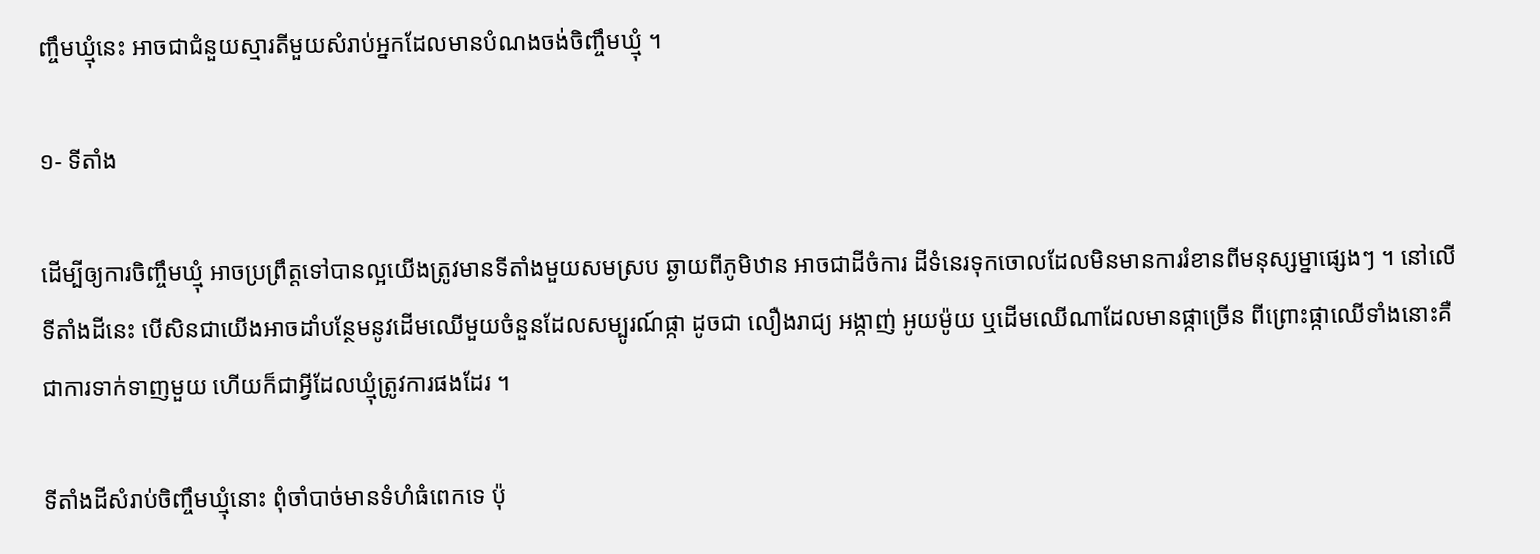ញ្ចឹមឃ្មុំនេះ អាចជាជំនួយស្មារតីមួយសំរាប់អ្នកដែលមានបំណងចង់ចិញ្ចឹមឃ្មុំ ។

១- ទីតាំង

ដើម្បីឲ្យការចិញ្ចឹមឃ្មុំ អាចប្រព្រឹត្តទៅបានល្អយើងត្រូវមានទីតាំងមួយសមស្រប ឆ្ងាយពីភូមិឋាន អាចជាដីចំការ ដីទំនេរទុកចោលដែលមិនមានការរំខានពីមនុស្សម្នាផ្សេងៗ ។ នៅលើទីតាំងដីនេះ បើសិនជាយើងអាចដាំបន្ថែមនូវដើមឈើមួយចំនួនដែលសម្បូរណ៍ផ្កា ដូចជា លឿងរាជ្យ អង្កាញ់ អូយម៉ូយ ឬដើមឈើណាដែលមានផ្កាច្រើន ពីព្រោះផ្កាឈើទាំងនោះគឺជាការទាក់ទាញមួយ ហើយក៏ជាអ្វីដែលឃ្មុំត្រូវការផងដែរ ។

ទីតាំងដីសំរាប់ចិញ្ចឹមឃ្មុំនោះ ពុំចាំបាច់មានទំហំធំពេកទេ ប៉ុ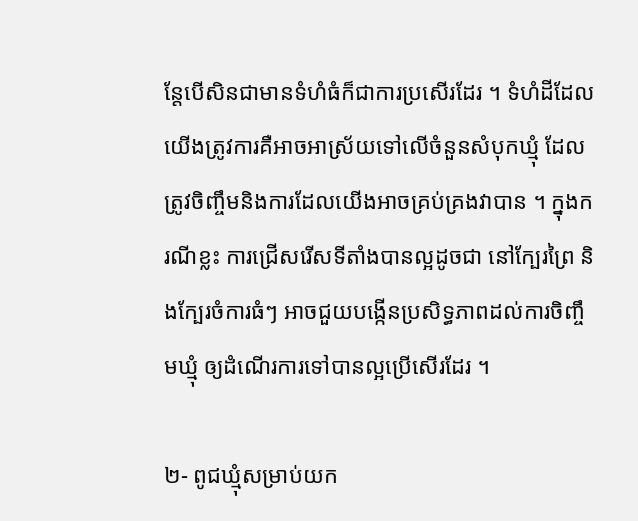ន្តែបើសិនជាមានទំហំធំក៏ជាការប្រសើរដែរ ។ ទំហំដីដែលយើងត្រូវការគឺអាចអាស្រ័យទៅលើចំនួនសំបុកឃ្មុំ ដែលត្រូវចិញ្ចឹមនិងការដែលយើងអាចគ្រប់គ្រងវាបាន ។ ក្នុងករណីខ្លះ ការជ្រើសរើសទីតាំងបានល្អដូចជា នៅក្បែរព្រៃ និងក្បែរចំការធំៗ អាចជួយបង្កើនប្រសិទ្ធភាពដល់ការចិញ្ចឹមឃ្មុំ ឲ្យដំណើរការទៅបានល្អប្រើសើរដែរ ។

២- ពូជឃ្មុំសម្រាប់យក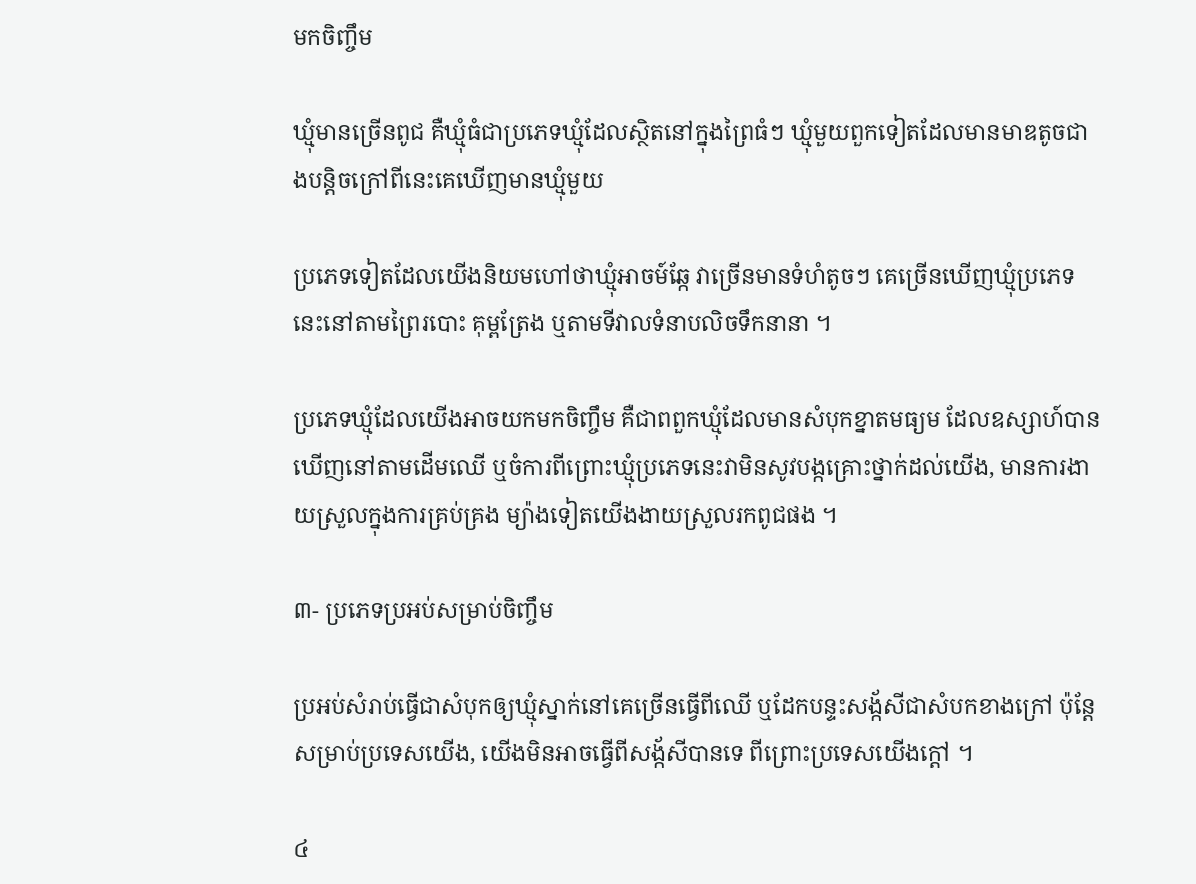មកចិញ្ចឹម

ឃ្មុំមានច្រើនពូជ គឺឃ្មុំធំជាប្រភេទឃ្មុំដែលស្ថិតនៅក្នុងព្រៃធំៗ ឃ្មុំមួយពួកទៀតដែលមានមាឌតូចជាងបន្តិចក្រៅពីនេះគេឃើញមានឃ្មុំមួយ

ប្រភេទទៀតដែលយើងនិយមហៅថាឃ្មុំអាចម៍ឆ្កែ វាច្រើនមានទំហំតូចៗ គេច្រើនឃើញឃ្មុំប្រភេទនេះនៅតាមព្រៃរបោះ គុម្ពត្រែង ឬតាមទីវាលទំនាបលិចទឹកនានា ។

ប្រភេទឃ្មុំដែលយើងអាចយកមកចិញ្ចឹម គឺជាពពួកឃ្មុំដែលមានសំបុកខ្នាតមធ្យម ដែលឧស្សាហ៍បានឃើញនៅតាមដើមឈើ ឬចំការពីព្រោះឃ្មុំប្រភេទនេះវាមិនសូវបង្កគ្រោះថ្នាក់ដល់យើង, មានការងាយស្រួលក្នុងការគ្រប់គ្រង ម្យ៉ាងទៀតយើងងាយស្រួលរកពូជផង ។

៣- ប្រភេទប្រអប់សម្រាប់ចិញ្ចឹម

ប្រអប់សំរាប់ធ្វើជាសំបុកឲ្យឃ្មុំស្នាក់នៅគេច្រើនធ្វើពីឈើ ឬដែកបន្ទះសង្ក័សីជាសំបកខាងក្រៅ ប៉ុន្តែសម្រាប់ប្រទេសយើង, យើងមិនអាចធ្វើពីសង្ក័សីបានទេ ពីព្រោះប្រទេសយើងក្តៅ ។

៤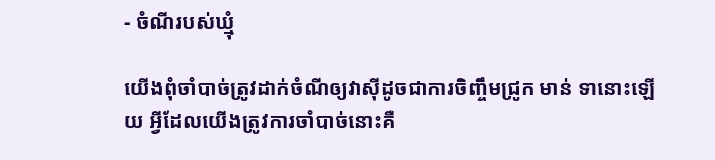- ចំណីរបស់ឃ្មុំ

យើងពុំចាំបាច់ត្រូវដាក់ចំណីឲ្យវាស៊ីដូចជាការចិញ្ចឹមជ្រូក មាន់ ទានោះឡើយ អ្វីដែលយើងត្រូវការចាំបាច់នោះគឺ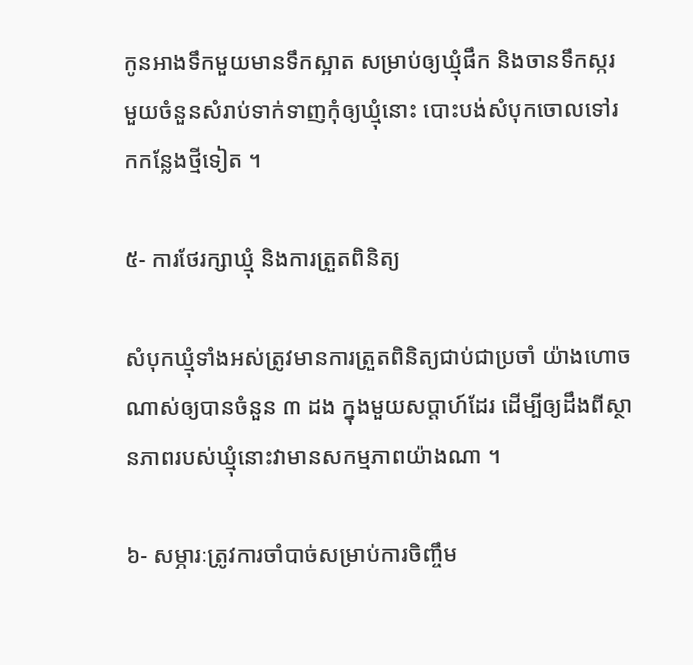កូនអាងទឹកមួយមានទឹកស្អាត សម្រាប់ឲ្យឃ្មុំផឹក និងចានទឹកស្ករ មួយចំនួនសំរាប់ទាក់ទាញកុំឲ្យឃ្មុំនោះ បោះបង់សំបុកចោលទៅរកកន្លែងថ្មីទៀត ។

៥- ការថែរក្សាឃ្មុំ និងការត្រួតពិនិត្យ

សំបុកឃ្មុំទាំងអស់ត្រូវមានការត្រួតពិនិត្យជាប់ជាប្រចាំ យ៉ាងហោចណាស់ឲ្យបានចំនួន ៣ ដង ក្នុងមួយសប្តាហ៍ដែរ ដើម្បីឲ្យដឹងពីស្ថានភាពរបស់ឃ្មុំនោះវាមានសកម្មភាពយ៉ាងណា ។

៦- សម្ភារៈត្រូវការចាំបាច់សម្រាប់ការចិញ្ចឹម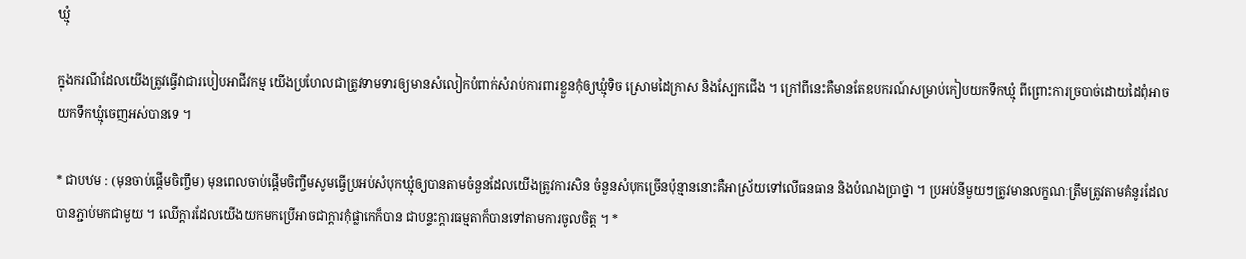ឃ្មុំ

ក្នុងករណីដែលយើងត្រូវធ្វើវាជារបៀបអាជីវកម្ម យើងប្រហែលជាត្រូវទាមទារឲ្យមានសំលៀកបំពាក់សំរាប់ការពារខ្លួនកុំឲ្យឃ្មុំទិច ស្រោមដៃក្រាស និងស្បែកជើង ។ ក្រៅពីនេះគឺមានតែឧបករណ៍សម្រាប់កៀបយកទឹកឃ្មុំ ពីព្រោះការច្របាច់ដោយដៃពុំអាចយកទឹកឃ្មុំចេញអស់បានទេ ។

* ជាបឋម : (មុនចាប់ផ្តើមចិញ្ចឹម) មុនពេលចាប់ផ្តើមចិញ្ចឹមសូមធ្វើប្រអប់សំបុកឃ្មុំឲ្យបានតាមចំនួនដែលយើងត្រូវការសិន ចំនួនសំបុកច្រើនប៉ុន្មាននោះគឺអាស្រ័យទៅលើធនធាន និងបំណងប្រាថ្នា ។ ប្រអប់នីមួយៗត្រូវមានលក្ខណៈត្រឹមត្រូវតាមគំនូរដែលបានភ្ជាប់មកជាមួយ ។ ឈើក្តារដែលយើងយកមកប្រើអាចជាក្តារកុំផ្លាកេក៏បាន ជាបន្ទះក្តារធម្មតាក៏បានទៅតាមការចូលចិត្ត ។ *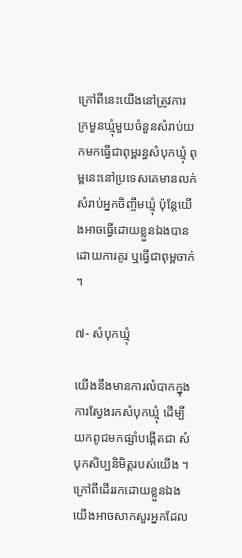ក្រៅពីនេះយើងនៅត្រូវការ ក្រមួនឃ្មុំមួយចំនួនសំរាប់យកមកធ្វើជាពុម្ពរន្ធសំបុកឃ្មុំ ពុម្ពនេះនៅប្រទេសគេមានលក់សំរាប់អ្នកចិញ្ចឹមឃ្មុំ ប៉ុន្តែយើងអាចធ្វើដោយខ្លួនឯងបានដោយការគូរ ឬធ្វើជាពុម្ពចាក់ ។

៧- សំបុកឃ្មុំ

យើងនឹងមានការលំបាកក្នុងការស្វែងរកសំបុកឃ្មុំ ដើម្បីយកពូជមកផ្សាំបង្កើតជា សំបុកសិប្បនិមិត្តរបស់យើង ។ ក្រៅពីដើររកដោយខ្លួនឯងយើងអាចសាកសួរអ្នកដែល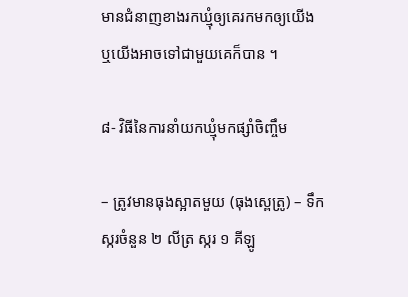មានជំនាញខាងរកឃ្មុំឲ្យគេរកមកឲ្យយើង ឬយើងអាចទៅជាមួយគេក៏បាន ។

៨- វិធីនៃការនាំយកឃ្មុំមកផ្សាំចិញ្ចឹម

– ត្រូវមានធុងស្អាតមួយ (ធុងស្ពេត្រូ) – ទឹកស្ករចំនួន ២ លីត្រ ស្ករ ១ គីឡូ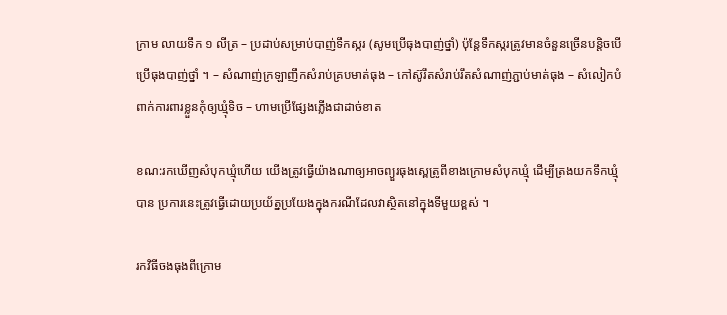ក្រាម លាយទឹក ១ លីត្រ – ប្រដាប់សម្រាប់បាញ់ទឹកស្ករ (សូមប្រើធុងបាញ់ថ្នាំ) ប៉ុន្តែទឹកស្ករត្រូវមានចំនួនច្រើនបន្តិចបើប្រើធុងបាញ់ថ្នាំ ។ – សំណាញ់ក្រឡាញឹកសំរាប់គ្របមាត់ធុង – កៅស៊ូរឹតសំរាប់រឹតសំណាញ់ភ្ជាប់មាត់ធុង – សំលៀកបំពាក់ការពារខ្លួនកុំឲ្យឃ្មុំទិច – ហាមប្រើផ្សែងភ្លើងជាដាច់ខាត

ខណ:រកឃើញសំបុកឃ្មុំហើយ យើងត្រូវធ្វើយ៉ាងណាឲ្យអាចព្យួរធុងស្ពេត្រូពីខាងក្រោមសំបុកឃ្មុំ ដើម្បីត្រងយកទឹកឃ្មុំបាន ប្រការនេះត្រូវធ្វើដោយប្រយ័ត្នប្រយែងក្នុងករណីដែលវាស្ថិតនៅក្នុងទីមួយខ្ពស់ ។

រកវិធីចងធុងពីក្រោម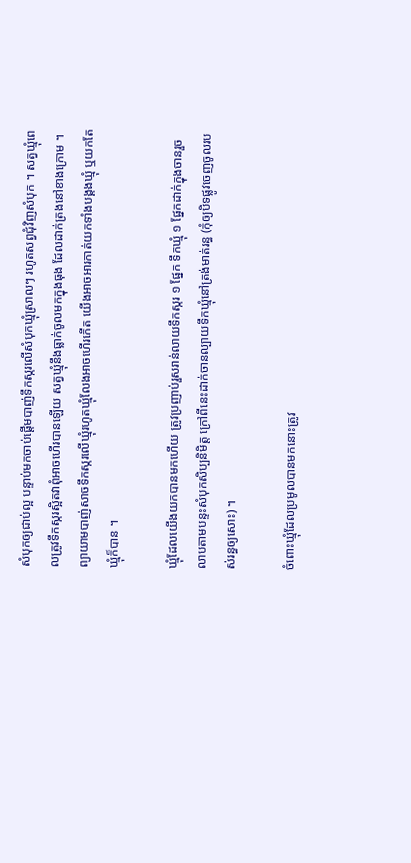សំបុកឲ្យជាប់ល្អ បន្ទាប់មកចាប់ផ្តើមបាញ់ទឹកស្ករលើសំបុកឃ្មុំស្រាលៗ រហូតសព្វជុំវិញសំបុក ។ សត្វឃ្មុំពេលត្រូវទឹកស្ករស្អិតវាពុំអាចហើរបានឡើយ សត្វឃ្មុំនឹងធ្លាក់ចូលមកក្នុងធុង ដែលដាក់ត្រងនៅខាងក្រោម ។ ព្យាយាមបាញ់សាចទឹកស្ករលើឃ្មុំរហូតឃ្មុំលែងអាចហើរកើត យើងអាចអារកាត់យកទាំងបង្គងឃ្មុំ ឬយកតែឃ្មុំក៏បាន ។

ឃ្មុំដែលយើងយកបានមកហើយ ត្រូវប្រញាប់រួសរាន់លាយទឹកស្ករ ១ ផ្នែក ទឹកឃ្មុំ ១ ផ្នែកដាក់ក្នុងចានរួចលាបតាមបន្ទះសំបុកសិប្បនិមិត្ត ក្រៅពីនេះដាក់ចានល្បាយទឹកឃ្មុំនៅត្រង់មាត់រន្ធ (កុំឲ្យបិទផ្លូវចេញចូលរបស់រន្ធឲ្យសោះ) ។

ចំពោះឃ្មុំដែលប្រមូលបានមកនោះត្រូវ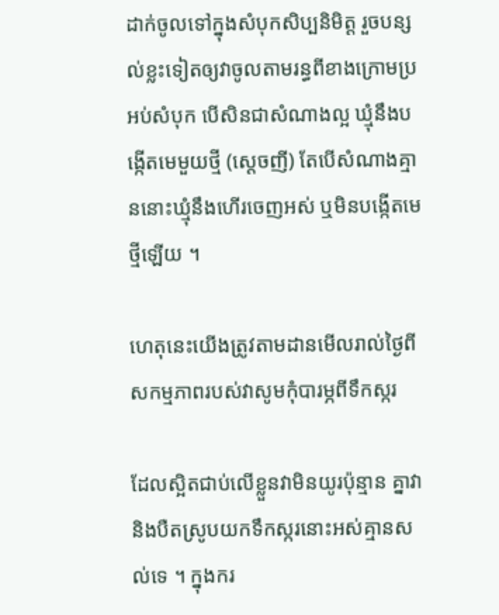ដាក់ចូលទៅក្នុងសំបុកសិប្បនិមិត្ត រួចបន្សល់ខ្លះទៀតឲ្យវាចូលតាមរន្ធពីខាងក្រោមប្រអប់សំបុក បើសិនជាសំណាងល្អ ឃ្មុំនឹងបង្កើតមេមួយថ្មី (ស្តេចញី) តែបើសំណាងគ្មាននោះឃ្មុំនឹងហើរចេញអស់ ឬមិនបង្កើតមេថ្មីឡើយ ។

ហេតុនេះយើងត្រូវតាមដានមើលរាល់ថ្ងៃពីសកម្មភាពរបស់វាសូមកុំបារម្ភពីទឹកស្ករ

ដែលស្អិតជាប់លើខ្លួនវាមិនយូរប៉ុន្មាន គ្នាវានិងបឺតស្រូបយកទឹកស្ករនោះអស់គ្មានសល់ទេ ។ ក្នុងករ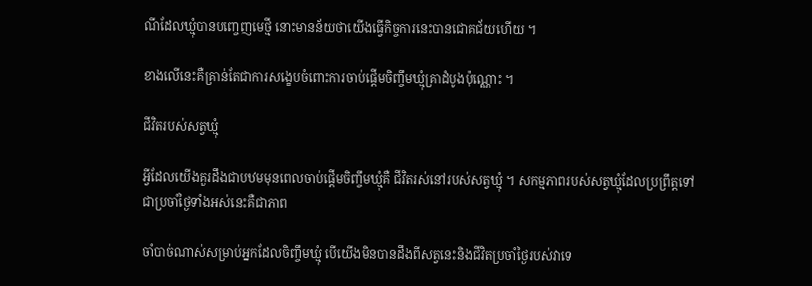ណីដែលឃ្មុំបានបញ្ចេញមេថ្មី នោះមានន័យថាយើងធ្វើកិច្ចការនេះបានជោគជ័យហើយ ។

ខាងលើនេះគឺគ្រាន់តែជាការសង្ខេបចំពោះការចាប់ផ្តើមចិញ្ចឹមឃ្មុំគ្រាដំបូងប៉ុណ្ណោះ ។

ជីវិតរបស់សត្វឃ្មុំ

អ្វីដែលយើងគួរដឹងជាបឋមមុនពេលចាប់ផ្តើមចិញ្ចឹមឃ្មុំគឺ ជីវិតរស់នៅរបស់សត្វឃ្មុំ ។ សកម្មភាពរបស់សត្វឃ្មុំដែលប្រព្រឹត្តទៅជាប្រចាំថ្ងៃទាំងអស់នេះគឺជាភាព

ចាំបាច់ណាស់សម្រាប់អ្នកដែលចិញ្ចឹមឃ្មុំ បើយើងមិនបានដឹងពីសត្វនេះនិងជីវិតប្រចាំថ្ងៃរបស់វាទេ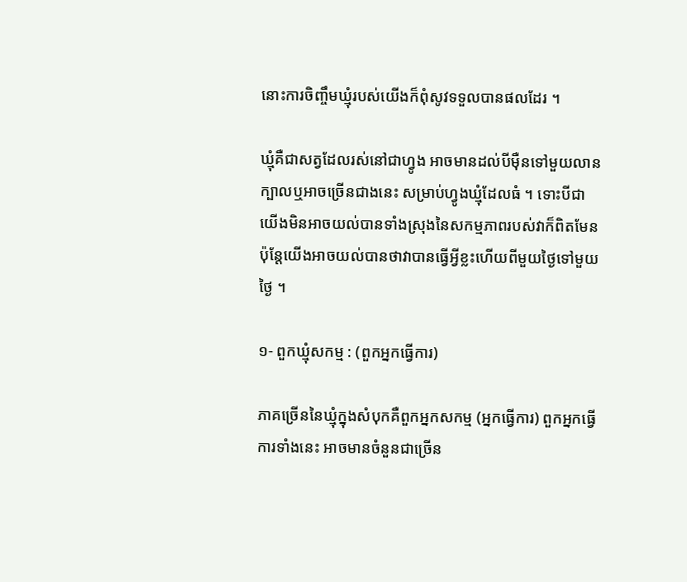នោះការចិញ្ចឹមឃ្មុំរបស់យើងក៏ពុំសូវទទួលបានផលដែរ ។

ឃ្មុំគឺជាសត្វដែលរស់នៅជាហ្វូង អាចមានដល់បីម៉ឺនទៅមួយលានក្បាលឬអាចច្រើនជាងនេះ សម្រាប់ហ្វូងឃ្មុំដែលធំ ។ ទោះបីជាយើងមិនអាចយល់បានទាំងស្រុងនៃសកម្មភាពរបស់វាក៏ពិតមែន ប៉ុន្តែយើងអាចយល់បានថាវាបានធ្វើអ្វីខ្លះហើយពីមួយថ្ងៃទៅមួយថ្ងៃ ។

១- ពួកឃ្មុំសកម្ម : (ពួកអ្នកធ្វើការ)

ភាគច្រើននៃឃ្មុំក្នុងសំបុកគឺពួកអ្នកសកម្ម (អ្នកធ្វើការ) ពួកអ្នកធ្វើការទាំងនេះ អាចមានចំនួនជាច្រើន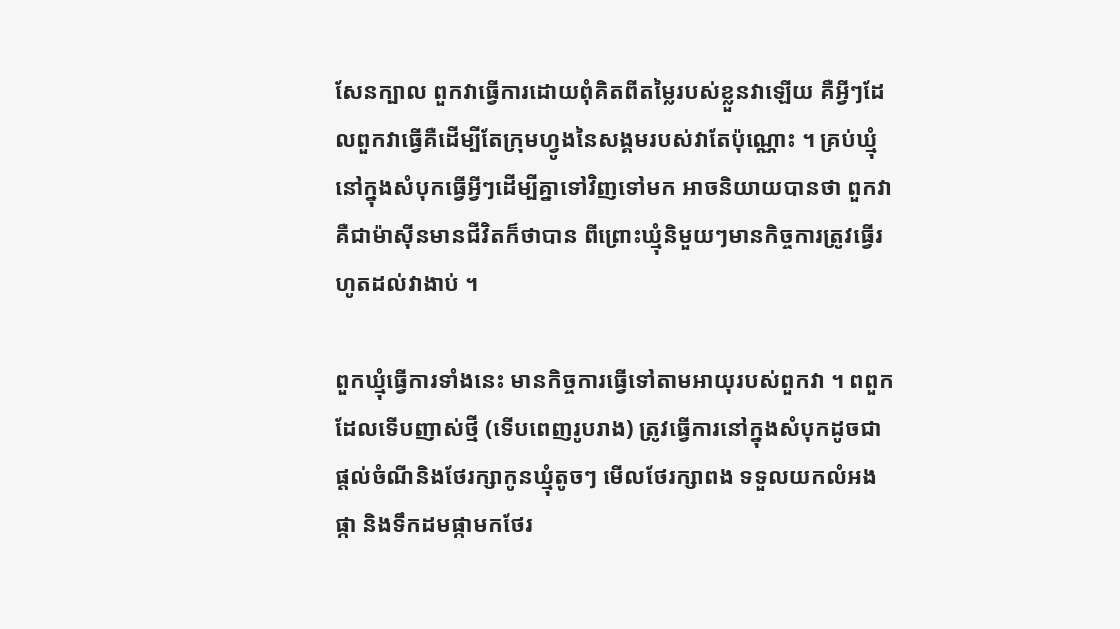សែនក្បាល ពួកវាធ្វើការដោយពុំគិតពីតម្លៃរបស់ខ្លួនវាឡើយ គឺអ្វីៗដែលពួកវាធ្វើគឺដើម្បីតែក្រុមហ្វូងនៃសង្គមរបស់វាតែប៉ុណ្ណោះ ។ គ្រប់ឃ្មុំនៅក្នុងសំបុកធ្វើអ្វីៗដើម្បីគ្នាទៅវិញទៅមក អាចនិយាយបានថា ពួកវាគឺជាម៉ាស៊ីនមានជីវិតក៏ថាបាន ពីព្រោះឃ្មុំនិមួយៗមានកិច្ចការត្រូវធ្វើរហូតដល់វាងាប់ ។

ពួកឃ្មុំធ្វើការទាំងនេះ មានកិច្ចការធ្វើទៅតាមអាយុរបស់ពួកវា ។ ពពួកដែលទើបញាស់ថ្មី (ទើបពេញរូបរាង) ត្រូវធ្វើការនៅក្នុងសំបុកដូចជា ផ្តល់ចំណីនិងថែរក្សាកូនឃ្មុំតូចៗ មើលថែរក្សាពង ទទួលយកលំអងផ្កា និងទឹកដមផ្កាមកថែរ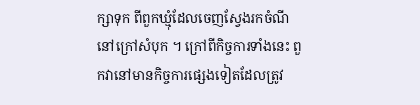ក្សាទុក ពីពួកឃ្មុំដែលចេញស្វែងរកចំណីនៅក្រៅសំបុក ។ ក្រៅពីកិច្ចការទាំងនេះ ពួកវានៅមានកិច្ចការផ្សេងទៀតដែលត្រូវ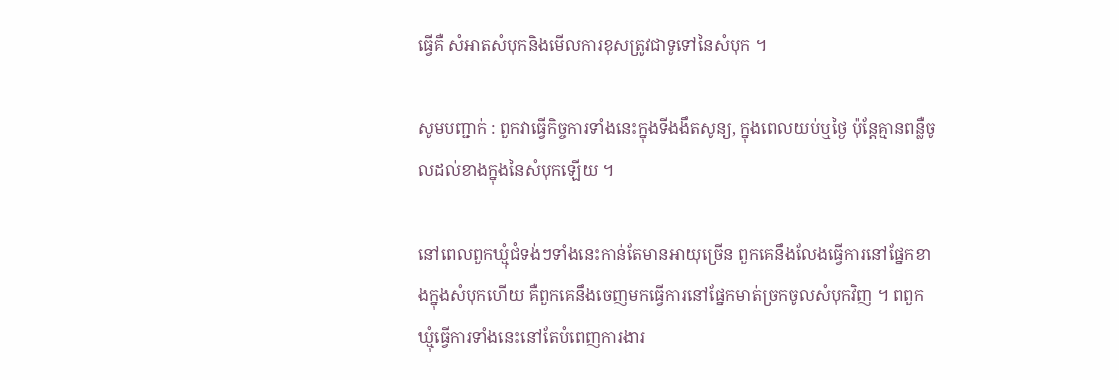ធ្វើគឺ សំអាតសំបុកនិងមើលការខុសត្រូវជាទូទៅនៃសំបុក ។

សូមបញ្ជាក់ : ពួកវាធ្វើកិច្ចការទាំងនេះក្នុងទីងងឹតសូន្យ, ក្នុងពេលយប់ឬថ្ងៃ ប៉ុន្តែគ្មានពន្លឺចូលដល់ខាងក្នុងនៃសំបុកឡើយ ។

នៅពេលពួកឃ្មុំជំទង់ៗទាំងនេះកាន់តែមានអាយុច្រើន ពួកគេនឹងលែងធ្វើការនៅផ្នែកខាងក្នុងសំបុកហើយ គឺពួកគេនឹងចេញមកធ្វើការនៅផ្នែកមាត់ច្រកចូលសំបុកវិញ ។ ពពួកឃ្មុំធ្វើការទាំងនេះនៅតែបំពេញការងារ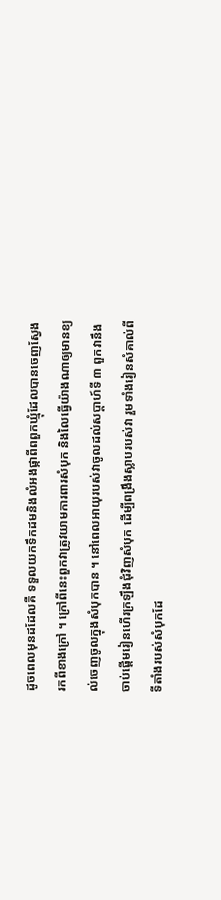ដូចពេលមុនដដែលគឺ ទទួលយកទឹកដមនិងលំអងផ្កាពីពពួកឃ្មុំដែលបានចេញស្វែងរកពីខាងក្រៅ ។ ក្រៅពីនេះពួកវាត្រូវយាមការពារសំបុក និងលៃធ្វើយ៉ាងណាឲ្យមានខ្យល់ចេញចូលក្នុងសំបុកបាន ។ នៅពេលអាយុរបស់វាចូលដល់សប្តាហ៍ទី ៣ ពួកវានឹងចាប់ផ្តើមរៀនហើរក្រឡឹងជុំវិញសំបុក ដើម្បីពង្រឹងស្លាបរបស់វា រួមទាំងរៀនសំគាល់ពីទីតាំងរបស់សំបុកដែ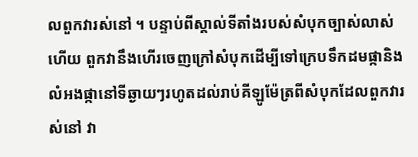លពួកវារស់នៅ ។ បន្ទាប់ពីស្គាល់ទីតាំងរបស់សំបុកច្បាស់លាស់ហើយ ពួកវានឹងហើរចេញក្រៅសំបុកដើម្បីទៅក្រេបទឹកដមផ្កានិងលំអងផ្កានៅទីឆ្ងាយៗរហូតដល់រាប់គីឡូម៉ែត្រពីសំបុកដែលពួកវារស់នៅ វា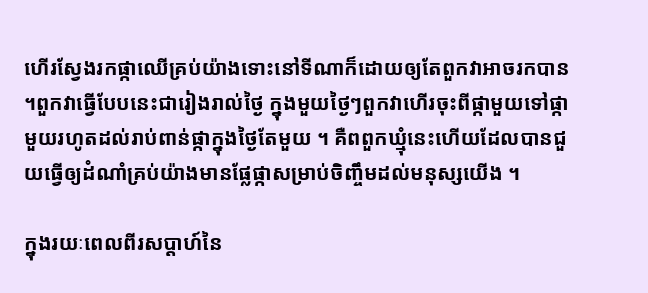ហើរស្វែងរកផ្កាឈើគ្រប់យ៉ាងទោះនៅទីណាក៏ដោយឲ្យតែពួកវាអាចរកបាន ។ពួកវាធ្វើបែបនេះជារៀងរាល់ថ្ងៃ ក្នុងមួយថ្ងៃៗពួកវាហើរចុះពីផ្កាមួយទៅផ្កាមួយរហូតដល់រាប់ពាន់ផ្កាក្នុងថ្ងៃតែមួយ ។ គឺពពួកឃ្មុំនេះហើយដែលបានជួយធ្វើឲ្យដំណាំគ្រប់យ៉ាងមានផ្លែផ្កាសម្រាប់ចិញ្ចឹមដល់មនុស្សយើង ។

ក្នុងរយៈពេលពីរសប្តាហ៍នៃ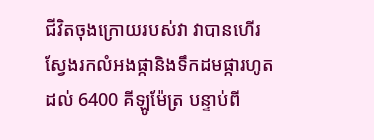ជីវិតចុងក្រោយរបស់វា វាបានហើរស្វែងរកលំអងផ្កានិងទឹកដមផ្ការហូតដល់ 6400 គីឡូម៉ែត្រ បន្ទាប់ពី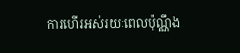ការហើរអស់រយៈពេលប៉ុណ្ណឹង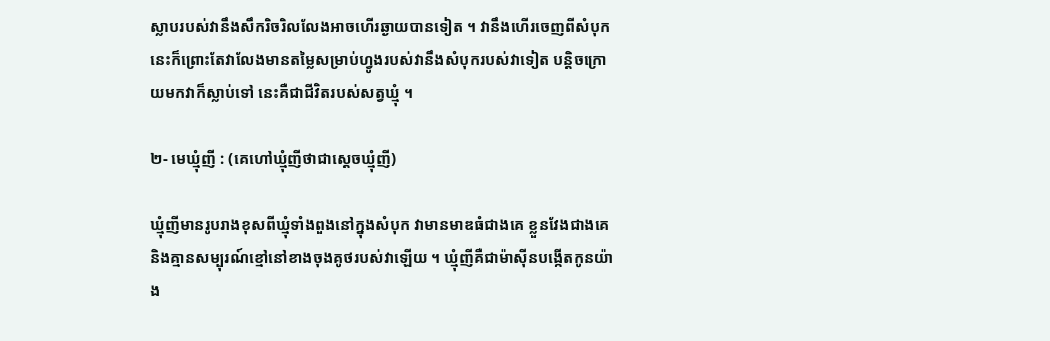ស្លាបរបស់វានឹងសឹករិចរិលលែងអាចហើរឆ្ងាយបានទៀត ។ វានឹងហើរចេញពីសំបុកនេះក៏ព្រោះតែវាលែងមានតម្លៃសម្រាប់ហ្វូងរបស់វានឹងសំបុករបស់វាទៀត បន្តិចក្រោយមកវាក៏ស្លាប់ទៅ នេះគឺជាជីវិតរបស់សត្វឃ្មុំ ។

២- មេឃ្មុំញី : (គេហៅឃ្មុំញីថាជាស្តេចឃ្មុំញី)

ឃ្មុំញីមានរូបរាងខុសពីឃ្មុំទាំងពួងនៅក្នុងសំបុក វាមានមាឌធំជាងគេ ខ្លួនវែងជាងគេ និងគ្មានសម្បុរណ៍ខ្មៅនៅខាងចុងគូថរបស់វាឡើយ ។ ឃ្មុំញីគឺជាម៉ាស៊ីនបង្កើតកូនយ៉ាង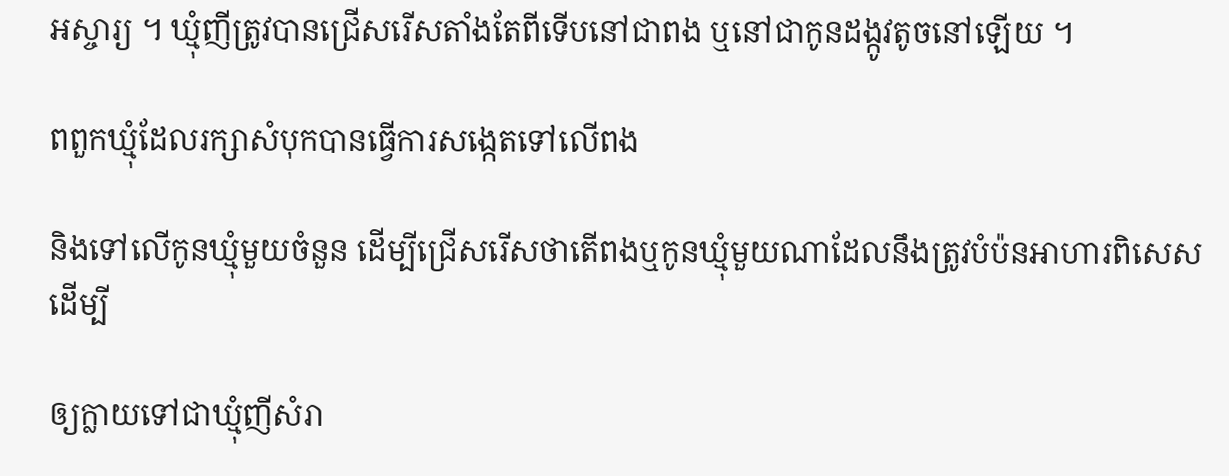អស្ចារ្យ ។ ឃ្មុំញីត្រូវបានជ្រើសរើសតាំងតែពីទើបនៅជាពង ឬនៅជាកូនដង្កូវតូចនៅឡើយ ។

ពពួកឃ្មុំដែលរក្សាសំបុកបានធ្វើការសង្កេតទៅលើពង

និងទៅលើកូនឃ្មុំមួយចំនួន ដើម្បីជ្រើសរើសថាតើពងឬកូនឃ្មុំមួយណាដែលនឹងត្រូវបំប៉នអាហារពិសេសដើម្បី

ឲ្យក្លាយទៅជាឃ្មុំញីសំរា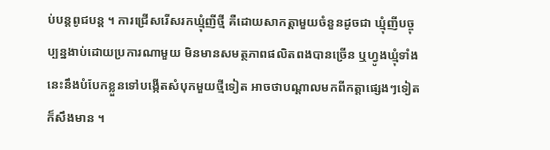ប់បន្តពូជបន្ត ។ ការជ្រើសរើសរកឃ្មុំញីថ្មី គឺដោយសាកត្តាមួយចំនួនដូចជា ឃ្មុំញីបច្ចុប្បន្នងាប់ដោយប្រការណាមួយ មិនមានសមត្ថភាពផលិតពងបានច្រើន ឬហ្វូងឃ្មុំទាំងនេះនឹងបំបែកខ្លួនទៅបង្កើតសំបុកមួយថ្មីទៀត អាចថាបណ្តាលមកពីកត្តាផ្សេងៗទៀតក៏សឹងមាន ។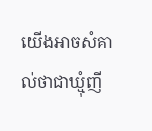យើងអាចសំគាល់ថាជាឃ្មុំញី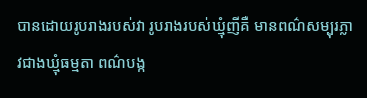បានដោយរូបរាងរបស់វា រូបរាងរបស់ឃ្មុំញីគឺ មានពណ៌សម្បុរភ្លាវជាងឃ្មុំធម្មតា ពណ៌បង្ក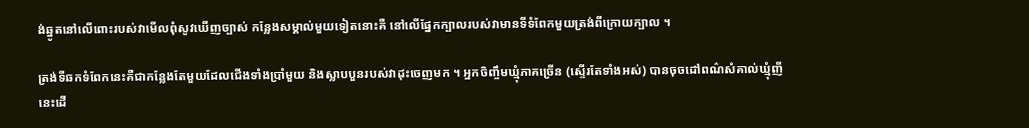ង់ឆ្នូតនៅលើពោះរបស់វាមើលពុំសូវឃើញច្បាស់ កន្លែងសម្គាល់មួយទៀតនោះគឺ នៅលើផ្នែកក្បាលរបស់វាមានទីទំពែកមួយត្រង់ពីក្រោយក្បាល ។

ត្រង់ទីឆកទំពែកនេះគឺជាកន្លែងតែមួយដែលជើងទាំងប្រាំមួយ និងស្លាបបួនរបស់វាដុះចេញមក ។ អ្នកចិញ្ចឹមឃ្មុំភាគច្រើន (ស្ទើរតែទាំងអស់) បានចុចដៅពណ៌សំគាល់ឃ្មុំញីនេះដើ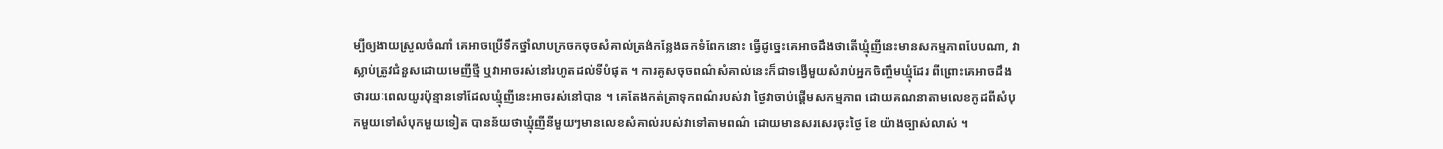ម្បីឲ្យងាយស្រួលចំណាំ គេអាចប្រើទឹកថ្នាំលាបក្រចកចុចសំគាល់ត្រង់កន្លែងឆកទំពែកនោះ ធ្វើដូច្នេះគេអាចដឹងថាតើឃ្មុំញីនេះមានសកម្មភាពបែបណា, វាស្លាប់ត្រូវជំនួសដោយមេញីថ្មី ឬវាអាចរស់នៅរហូតដល់ទីបំផុត ។ ការគូសចុចពណ៌សំគាល់នេះក៏ជាទង្វើមួយសំរាប់អ្នកចិញ្ចឹមឃ្មុំដែរ ពីព្រោះគេអាចដឹងថារយៈពេលយូរប៉ុន្មានទៅដែលឃ្មុំញីនេះអាចរស់នៅបាន ។ គេតែងកត់ត្រាទុកពណ៌របស់វា ថ្ងៃវាចាប់ផ្តើមសកម្មភាព ដោយគណនាតាមលេខកូដពីសំបុកមួយទៅសំបុកមួយទៀត បានន័យថាឃ្មុំញីនីមួយៗមានលេខសំគាល់របស់វាទៅតាមពណ៌ ដោយមានសរសេរចុះថ្ងៃ ខែ យ៉ាងច្បាស់លាស់ ។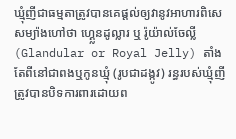ឃ្មុំញីជាធម្មតាត្រូវបានគេផ្តល់ឲ្យវានូវអាហារពិសេសម្យ៉ាងហៅថា ហ្គេ្លនដូល្លារ ឬ រ៉ូយ៉ាល់ចែល្លី (Glandular or Royal Jelly) តាំងតែពីនៅជាពងឬកូនឃ្មុំ (រូបជាដង្កូវ) រន្ធរបស់ឃ្មុំញីត្រូវបានបិទការពារដោយព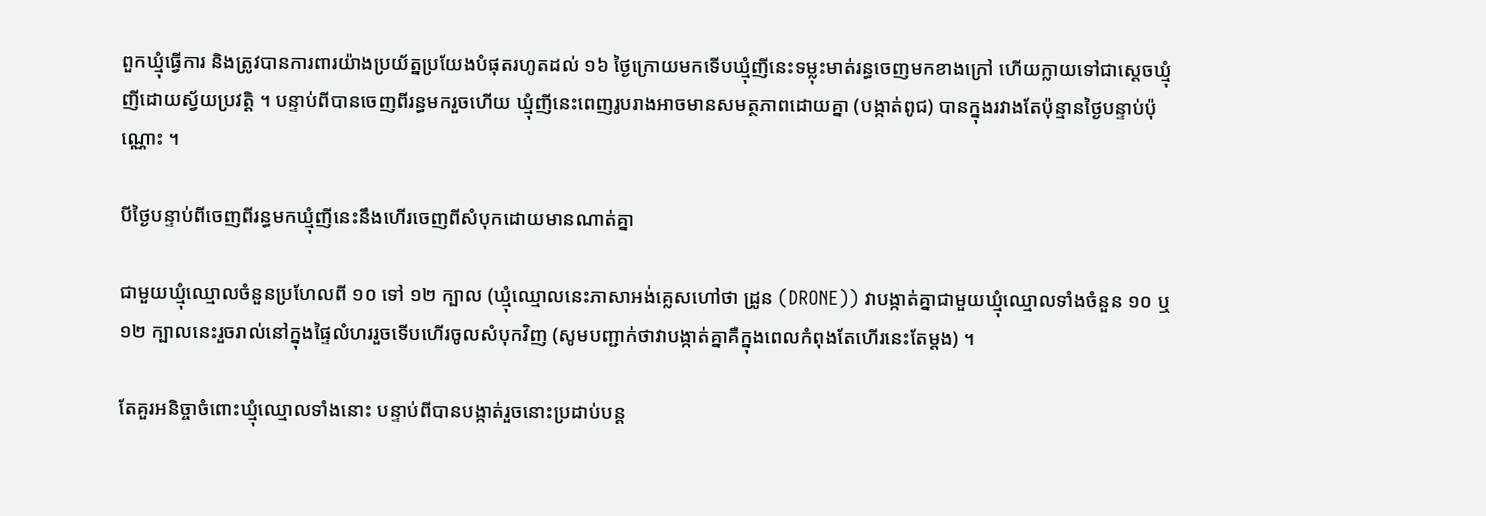ពួកឃ្មុំធ្វើការ និងត្រូវបានការពារយ៉ាងប្រយ័ត្នប្រយែងបំផុតរហូតដល់ ១៦ ថ្ងៃក្រោយមកទើបឃ្មុំញីនេះទម្លុះមាត់រន្ធចេញមកខាងក្រៅ ហើយក្លាយទៅជាស្តេចឃ្មុំញីដោយស្វ័យប្រវត្តិ ។ បន្ទាប់ពីបានចេញពីរន្ធមករួចហើយ ឃ្មុំញីនេះពេញរូបរាងអាចមានសមត្ថភាពដោយគ្នា (បង្កាត់ពូជ) បានក្នុងរវាងតែប៉ុន្មានថ្ងៃបន្ទាប់ប៉ុណ្ណោះ ។

បីថ្ងៃបន្ទាប់ពីចេញពីរន្ធមកឃ្មុំញីនេះនឹងហើរចេញពីសំបុកដោយមានណាត់គ្នា

ជាមួយឃ្មុំឈ្មោលចំនួនប្រហែលពី ១០ ទៅ ១២ ក្បាល (ឃ្មុំឈ្មោលនេះភាសាអង់គ្លេសហៅថា ដ្រូន (DRONE)) វាបង្កាត់គ្នាជាមួយឃ្មុំឈ្មោលទាំងចំនួន ១០ ឬ ១២ ក្បាលនេះរួចរាល់នៅក្នុងផ្ទៃលំហររួចទើបហើរចូលសំបុកវិញ (សូមបញ្ជាក់ថាវាបង្កាត់គ្នាគឺក្នុងពេលកំពុងតែហើរនេះតែម្តង) ។

តែគួរអនិច្ចាចំពោះឃ្មុំឈ្មោលទាំងនោះ បន្ទាប់ពីបានបង្កាត់រួចនោះប្រដាប់បន្ត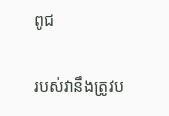ពូជ

របស់វានឹងត្រូវប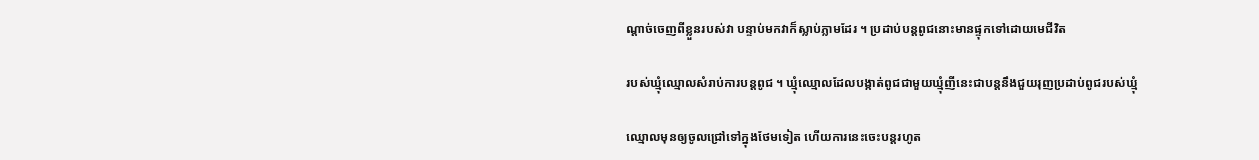ណ្តាច់ចេញពីខ្លួនរបស់វា បន្ទាប់មកវាក៏ស្លាប់ភ្លាមដែរ ។ ប្រដាប់បន្តពូជនោះមានផ្ទុកទៅដោយមេជីវិត

របស់ឃ្មុំឈ្មោលសំរាប់ការបន្តពូជ ។ ឃ្មុំឈ្មោលដែលបង្កាត់ពូជជាមួយឃ្មុំញីនេះជាបន្តនឹងជួយរុញប្រដាប់ពូជរបស់ឃ្មុំ

ឈ្មោលមុនឲ្យចូលជ្រៅទៅក្នុងថែមទៀត ហើយការនេះចេះបន្តរហូត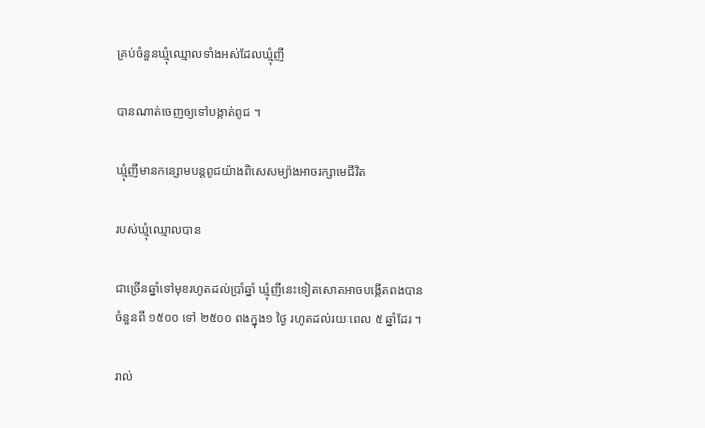គ្រប់ចំនួនឃ្មុំឈ្មោលទាំងអស់ដែលឃ្មុំញី

បានណាត់ចេញឲ្យទៅបង្កាត់ពូជ ។

ឃ្មុំញីមានកន្សោមបន្តពូជយ៉ាងពិសេសម្យ៉ាងអាចរក្សាមេជីវិត

របស់ឃ្មុំឈ្មោលបាន

ជាច្រើនឆ្នាំទៅមុខរហូតដល់ប្រាំឆ្នាំ ឃ្មុំញីនេះទៀតសោតអាចបង្កើតពងបានចំនួនពី ១៥០០ ទៅ ២៥០០ ពងក្នុង១ ថ្ងៃ រហូតដល់រយៈពេល ៥ ឆ្នាំដែរ ។

រាល់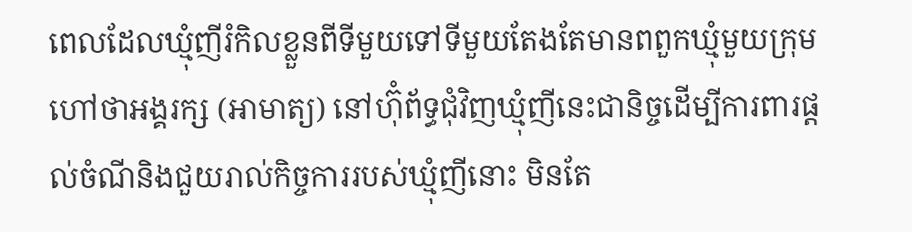ពេលដែលឃ្មុំញីរំកិលខ្លួនពីទីមួយទៅទីមួយតែងតែមានពពួកឃ្មុំមួយក្រុមហៅថាអង្គរក្ស (អាមាត្យ) នៅហ៊ុំព័ទ្ធជុំវិញឃ្មុំញីនេះជានិច្ចដើម្បីការពារផ្តល់ចំណីនិងជួយរាល់កិច្ចការរបស់ឃ្មុំញីនោះ មិនតែ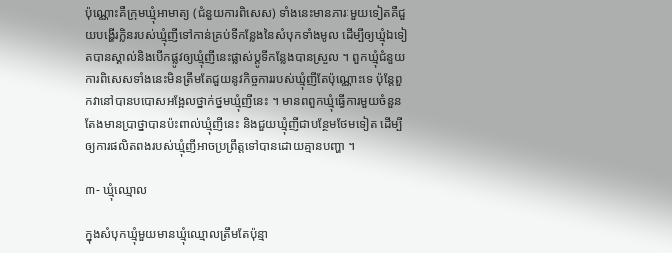ប៉ុណ្ណោះគឺក្រុមឃ្មុំអាមាត្យ (ជំនួយការពិសេស) ទាំងនេះមានភារៈមួយទៀតគឺជួយបង្ហើរក្លិនរបស់ឃ្មុំញីទៅកាន់គ្រប់ទីកន្លែងនៃសំបុកទាំងមូល ដើម្បីឲ្យឃ្មុំឯទៀតបានស្គាល់និងបើកផ្លូវឲ្យឃ្មុំញីនេះផ្លាស់ប្តូទីកន្លែងបានស្រួល ។ ពួកឃ្មុំជំនួយការពិសេសទាំងនេះមិនត្រឹមតែជួយនូវកិច្ចការរបស់ឃ្មុំញីតែប៉ុណ្ណោះទេ ប៉ុន្តែពួកវានៅបានបបោសអង្អែលថ្នាក់ថ្នមឃ្មុំញីនេះ ។ មានពពួកឃ្មុំធ្វើការមួយចំនួនតែងមានប្រាថ្នាបានប៉ះពាល់ឃ្មុំញីនេះ និងជួយឃ្មុំញីជាបន្ថែមថែមទៀត ដើម្បីឲ្យការផលិតពងរបស់ឃ្មុំញីអាចប្រព្រឹត្តទៅបានដោយគ្មានបញ្ហា ។

៣- ឃ្មុំឈ្មោល

ក្នុងសំបុកឃ្មុំមួយមានឃ្មុំឈ្មោលត្រឹមតែប៉ុន្មា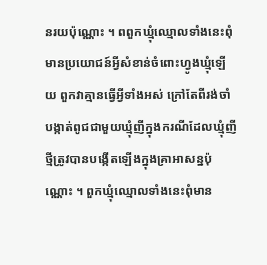នរយប៉ុណ្ណោះ ។ ពពួកឃ្មុំឈ្មោលទាំងនេះពុំមានប្រយោជន៍អ្វីសំខាន់ចំពោះហ្វូងឃ្មុំឡើយ ពួកវាគ្មានធ្វើអ្វីទាំងអស់ ក្រៅតែពីរង់ចាំបង្កាត់ពូជជាមួយឃ្មុំញីក្នុងករណីដែលឃ្មុំញីថ្មីត្រូវបានបង្កើតឡើងក្នុងគ្រាអាសន្នប៉ុណ្ណោះ ។ ពួកឃ្មុំឈ្មោលទាំងនេះពុំមាន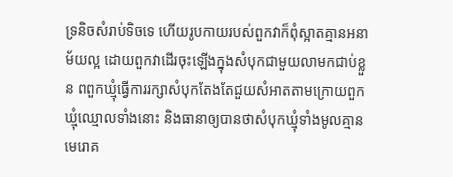ទ្រនិចសំរាប់ទិចទេ ហើយរូបកាយរបស់ពួកវាក៏ពុំស្អាតគ្មានអនាម័យល្អ ដោយពួកវាដើរចុះឡើងក្នុងសំបុកជាមួយលាមកជាប់ខ្លួន ពពួកឃ្មុំធ្វើការរក្សាសំបុកតែងតែជួយសំអាតតាមក្រោយពួកឃ្មុំឈ្មោលទាំងនោះ និងធានាឲ្យបានថាសំបុកឃ្មុំទាំងមូលគ្មានមេរោគ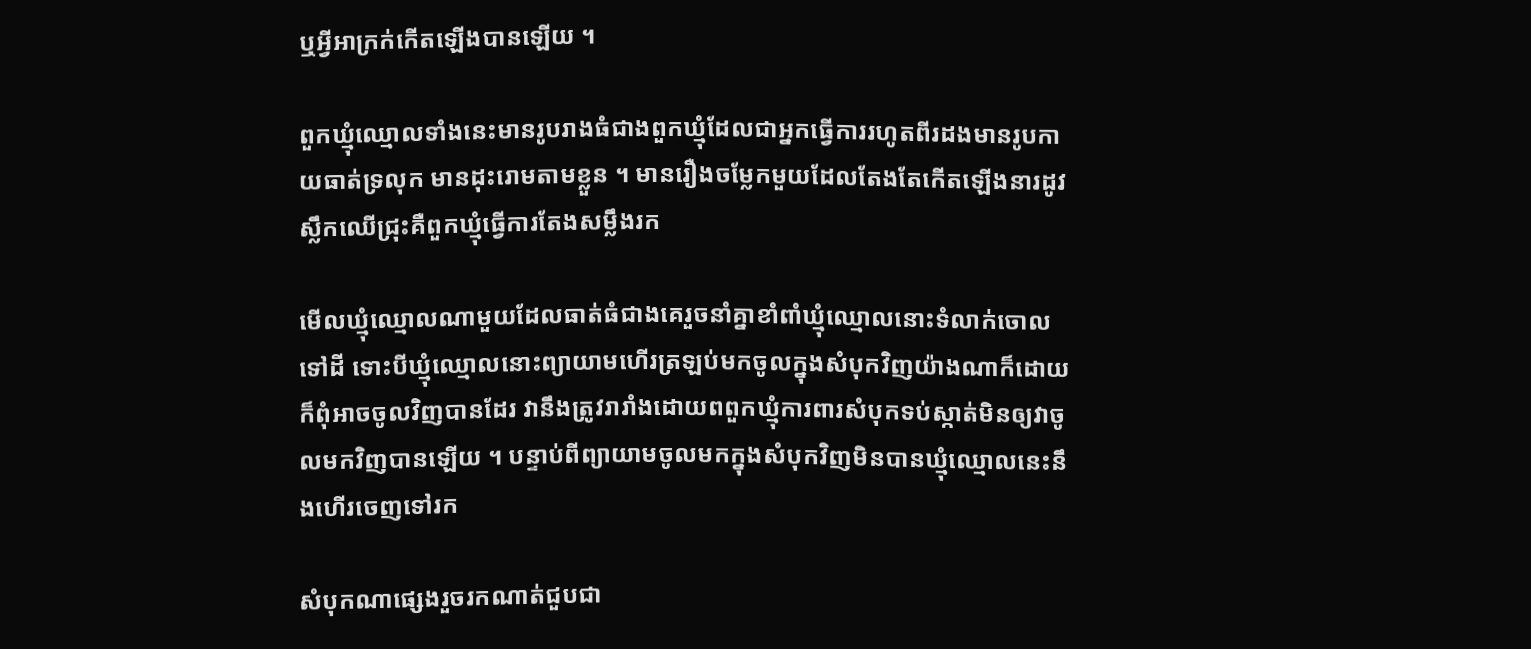ឬអ្វីអាក្រក់កើតឡើងបានឡើយ ។

ពួកឃ្មុំឈ្មោលទាំងនេះមានរូបរាងធំជាងពួកឃ្មុំដែលជាអ្នកធ្វើការរហូតពីរដងមានរូបកាយធាត់ទ្រលុក មានដុះរោមតាមខ្លួន ។ មានរឿងចម្លែកមួយដែលតែងតែកើតឡើងនារដូវស្លឹកឈើជ្រុះគឺពួកឃ្មុំធ្វើការតែងសម្លឹងរក

មើលឃ្មុំឈ្មោលណាមួយដែលធាត់ធំជាងគេរួចនាំគ្នាខាំពាំឃ្មុំឈ្មោលនោះទំលាក់ចោលទៅដី ទោះបីឃ្មុំឈ្មោលនោះព្យាយាមហើរត្រឡប់មកចូលក្នុងសំបុកវិញយ៉ាងណាក៏ដោយ ក៏ពុំអាចចូលវិញបានដែរ វានឹងត្រូវរារាំងដោយពពួកឃ្មុំការពារសំបុកទប់ស្កាត់មិនឲ្យវាចូលមកវិញបានឡើយ ។ បន្ទាប់ពីព្យាយាមចូលមកក្នុងសំបុកវិញមិនបានឃ្មុំឈ្មោលនេះនឹងហើរចេញទៅរក

សំបុកណាផ្សេងរួចរកណាត់ជួបជា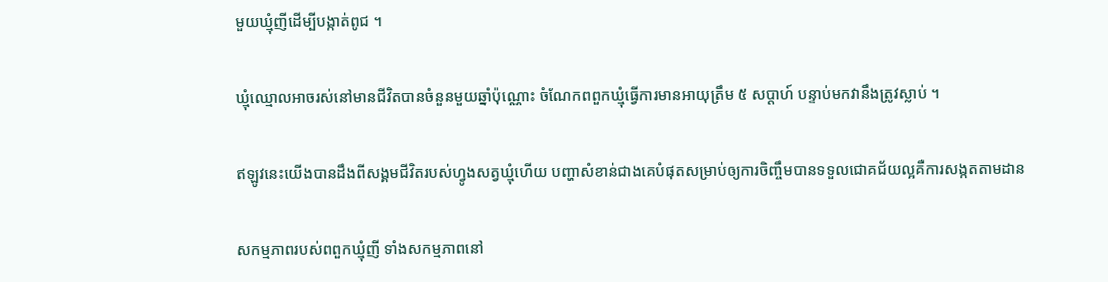មួយឃ្មុំញីដើម្បីបង្កាត់ពូជ ។

ឃ្មុំឈ្មោលអាចរស់នៅមានជីវិតបានចំនួនមួយឆ្នាំប៉ុណ្ណោះ ចំណែកពពួកឃ្មុំធ្វើការមានអាយុត្រឹម ៥ សប្តាហ៍ បន្ទាប់មកវានឹងត្រូវស្លាប់ ។

ឥឡូវនេះយើងបានដឹងពីសង្គមជីវិតរបស់ហ្វូងសត្វឃ្មុំហើយ បញ្ហាសំខាន់ជាងគេបំផុតសម្រាប់ឲ្យការចិញ្ចឹមបានទទួលជោគជ័យល្អគឺការសង្កតតាមដាន

សកម្មភាពរបស់ពពួកឃ្មុំញី ទាំងសកម្មភាពនៅ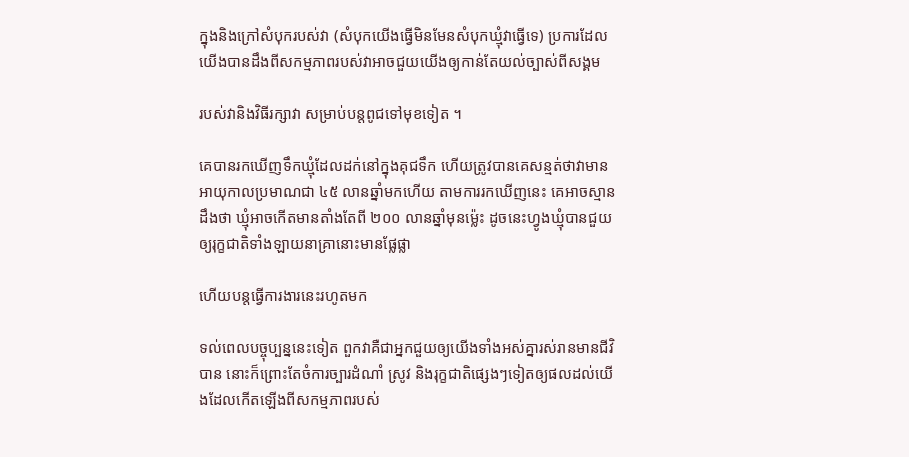ក្នុងនិងក្រៅសំបុករបស់វា (សំបុកយើងធ្វើមិនមែនសំបុកឃ្មុំវាធ្វើទេ) ប្រការដែលយើងបានដឹងពីសកម្មភាពរបស់វាអាចជួយយើងឲ្យកាន់តែយល់ច្បាស់ពីសង្គម

របស់វានិងវិធីរក្សាវា សម្រាប់បន្តពូជទៅមុខទៀត ។

គេបានរកឃើញទឹកឃ្មុំដែលដក់នៅក្នុងគុជទឹក ហើយត្រូវបានគេសន្មត់ថាវាមានអាយុកាលប្រមាណជា ៤៥ លានឆ្នាំមកហើយ តាមការរកឃើញនេះ គេអាចស្មានដឹងថា ឃ្មុំអាចកើតមានតាំងតែពី ២០០ លានឆ្នាំមុនម្ល៉េះ ដូចនេះហ្វូងឃ្មុំបានជួយឲ្យរុក្ខជាតិទាំងឡាយនាគ្រានោះមានផ្លែផ្លា

ហើយបន្តធ្វើការងារនេះរហូតមក

ទល់ពេលបច្ចុប្បន្ននេះទៀត ពួកវាគឺជាអ្នកជួយឲ្យយើងទាំងអស់គ្នារស់រានមានជីវិបាន នោះក៏ព្រោះតែចំការច្បារដំណាំ ស្រូវ និងរុក្ខជាតិផ្សេងៗទៀតឲ្យផលដល់យើងដែលកើតឡើងពីសកម្មភាពរបស់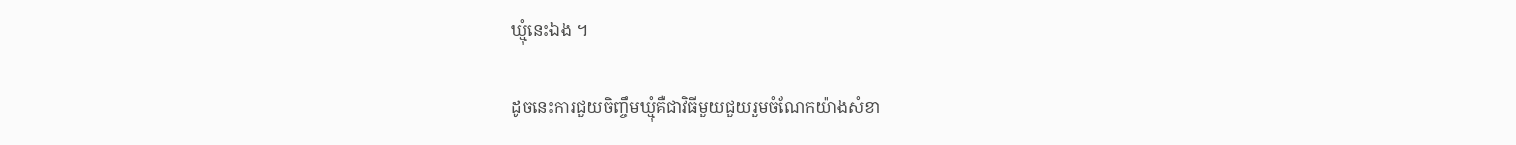ឃ្មុំនេះឯង ។

ដូចនេះការជួយចិញ្ចឹមឃ្មុំគឺជាវិធីមួយជួយរួមចំណែកយ៉ាងសំខា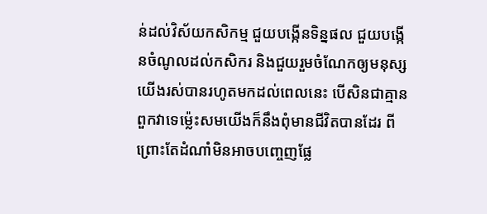ន់ដល់វិស័យកសិកម្ម ជួយបង្កើនទិន្នផល ជួយបង្កើនចំណូលដល់កសិករ និងជួយរួមចំណែកឲ្យមនុស្សយើងរស់បានរហូតមកដល់ពេលនេះ បើសិនជាគ្មានពួកវាទេម្ល៉េះសមយើងក៏នឹងពុំមានជីវិតបានដែរ ពីព្រោះតែដំណាំមិនអាចបញ្ចេញផ្លែ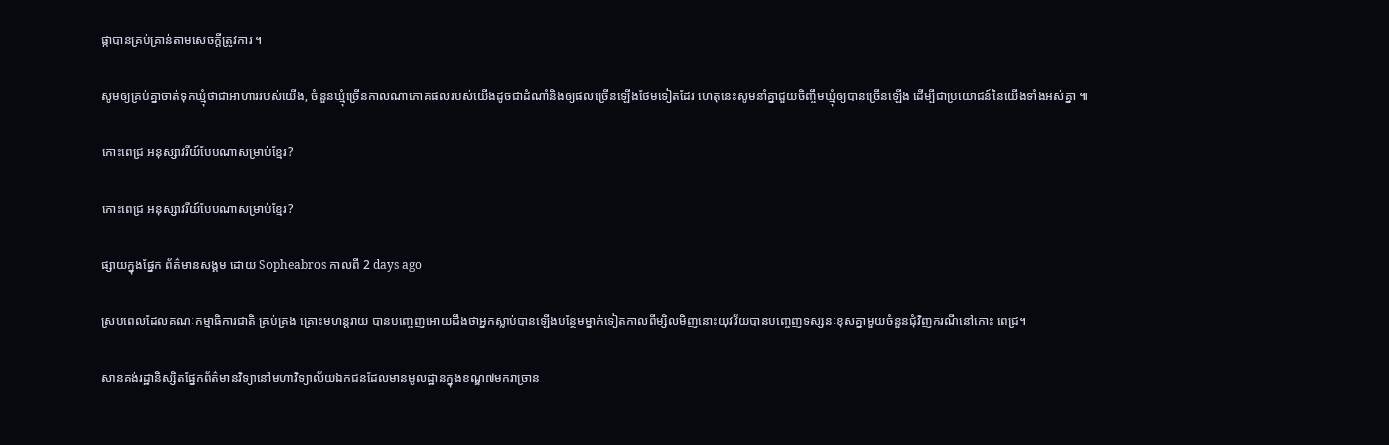ផ្កាបានគ្រប់គ្រាន់តាមសេចក្តីត្រូវការ ។

សូមឲ្យគ្រប់គ្នាចាត់ទុកឃ្មុំថាជាអាហាររបស់យើង, ចំនួនឃ្មុំច្រើនកាលណាភោគផលរបស់យើងដូចជាដំណាំនិងឲ្យផលច្រើនឡើងថែមទៀតដែរ ហេតុនេះសូមនាំគ្នាជួយចិញ្ចឹមឃ្មុំឲ្យបានច្រើនឡើង ដើម្បីជាប្រយោជន៍នៃយើងទាំងអស់គ្នា ៕

កោះពេជ្រ អនុស្សាវរីយ៍បែបណាសម្រាប់ខ្មែរ?

កោះពេជ្រ អនុស្សាវរីយ៍បែបណាសម្រាប់ខ្មែរ?

ផ្សាយក្នុងផ្នែក ព័ត៌មានសង្គម ដោយ Sopheabros កាលពី 2 days ago

ស្របពេលដែលគណៈកម្មាធិការជាតិ គ្រប់គ្រង គ្រោះមហន្តរាយ បានបញ្ចេញអោយដឹងថាអ្នកស្លាប់បានឡើងបន្ថែមម្នាក់ទៀតកាលពីម្សិលមិញនោះយុវវ័យបានបញ្ចេញទស្សនៈខុសគ្នាមួយចំនួនជុំវិញករណីនៅកោះ ពេជ្រ។

សានគង់រដ្ឋានិស្សិតផ្នែកព័ត៌មានវិទ្យានៅមហាវិទ្យាល័យឯកជនដែលមានមូលដ្ឋានក្នុងខណ្ឌ៧មករាច្រាន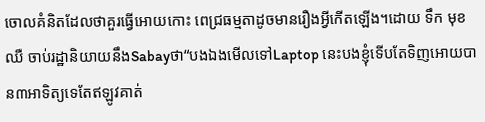ចោលគំនិតដែលថាគួរធ្វើអោយកោះ ពេជ្រធម្មតាដូចមានរឿងអ្វីកើតឡើង។ដោយ ទឹក មុខ ឈឺ ចាប់រដ្ឋានិយាយនឹងSabayថា“បងឯងមើលទៅLaptop នេះបងខ្ញុំទើបតែទិញអោយបាន៣អាទិត្យទេតែឥឡូវគាត់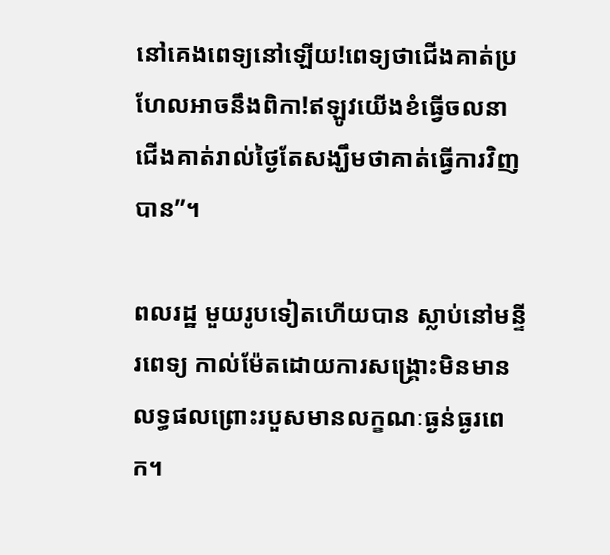នៅគេងពេទ្យនៅឡើយ!ពេទ្យថាជើងគាត់ប្រហែលអាចនឹងពិកា!ឥឡូវយើងខំធ្វើចលនាជើងគាត់រាល់ថ្ងៃតែសង្ឃឹមថាគាត់ធ្វើការវិញបាន”។

ពលរដ្ឋ មួយរូបទៀតហើយបាន ស្លាប់នៅមន្ទីរពេទ្យ កាល់ម៉ែតដោយការសង្គ្រោះមិនមានលទ្ធផលព្រោះរបួសមានលក្ខណៈធ្ងន់ធ្ងរពេក។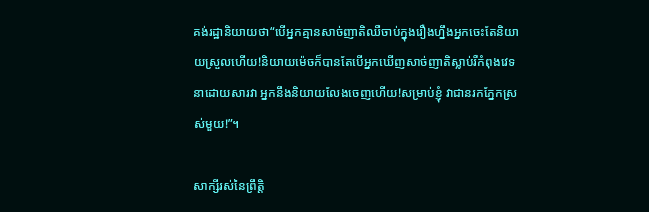គង់រដ្ឋានិយាយថា“បើអ្នកគ្មានសាច់ញាតិឈឺចាប់ក្នុងរឿងហ្នឹងអ្នកចេះតែនិយាយស្រួលហើយ!និយាយម៉េចក៏បានតែបើអ្នកឃើញសាច់ញាតិស្លាប់រឺកំពុងវេទនាដោយសារវា អ្នកនឹងនិយាយលែងចេញហើយ!សម្រាប់ខ្ញុំ វាជានរកភ្នែកស្រស់មួយ!”។

សាក្សីរស់នៃព្រឹត្តិ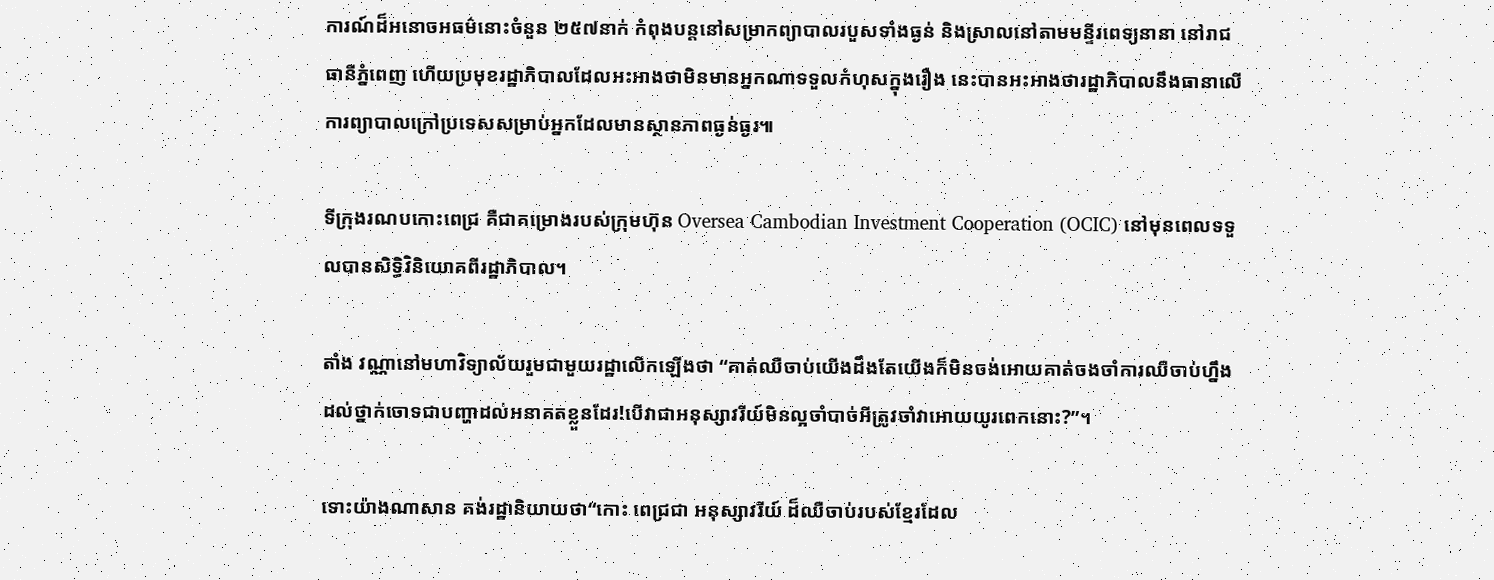ការណ៍ដ៏អនោចអធម៌នោះចំនួន ២៥៧នាក់ កំពុងបន្តនៅសម្រាកព្យាបាលរបួសទាំងធ្ងន់ និងស្រាលនៅតាមមន្ទីរពេទ្យនានា នៅរាជធានីភ្នំពេញ ហើយប្រមុខរដ្ឋាភិបាលដែលអះអាងថាមិនមានអ្នកណាទទួលកំហុសក្នុងរឿង នេះបានអះអាងថារដ្ឋាភិបាលនឹងធានាលើការព្យាបាលក្រៅប្រទេសសម្រាប់អ្នកដែលមានស្ថានភាពធ្ងន់ធ្ងរ៕

ទីក្រុងរណបកោះពេជ្រ គឺជាគម្រោងរបស់ក្រុមហ៊ុន Oversea Cambodian Investment Cooperation (OCIC) នៅមុនពេលទទួលបានសិទ្ធិវិនិយោគពីរដ្ឋាភិបាល។

តាំង វណ្ណានៅមហាវិទ្យាល័យរួមជាមួយរដ្ឋាលើកឡើងថា “គាត់ឈឺចាប់យើងដឹងតែយើងក៏មិនចង់អោយគាត់ចងចាំការឈឺចាប់ហ្នឹងដល់ថ្នាក់ចោទជាបញ្ហាដល់អនាគតខ្លួនដែរ!បើវាជាអនុស្សាវរីយ៍មិនល្អចាំបាច់អីត្រូវចាំវាអោយយូរពេកនោះ?”។

ទោះយ៉ាងណាសាន គង់រដ្ឋានិយាយថា“កោះ ពេជ្រជា អនុស្សាវរីយ៍ ដ៏ឈឺចាប់របស់ខ្មែរដែល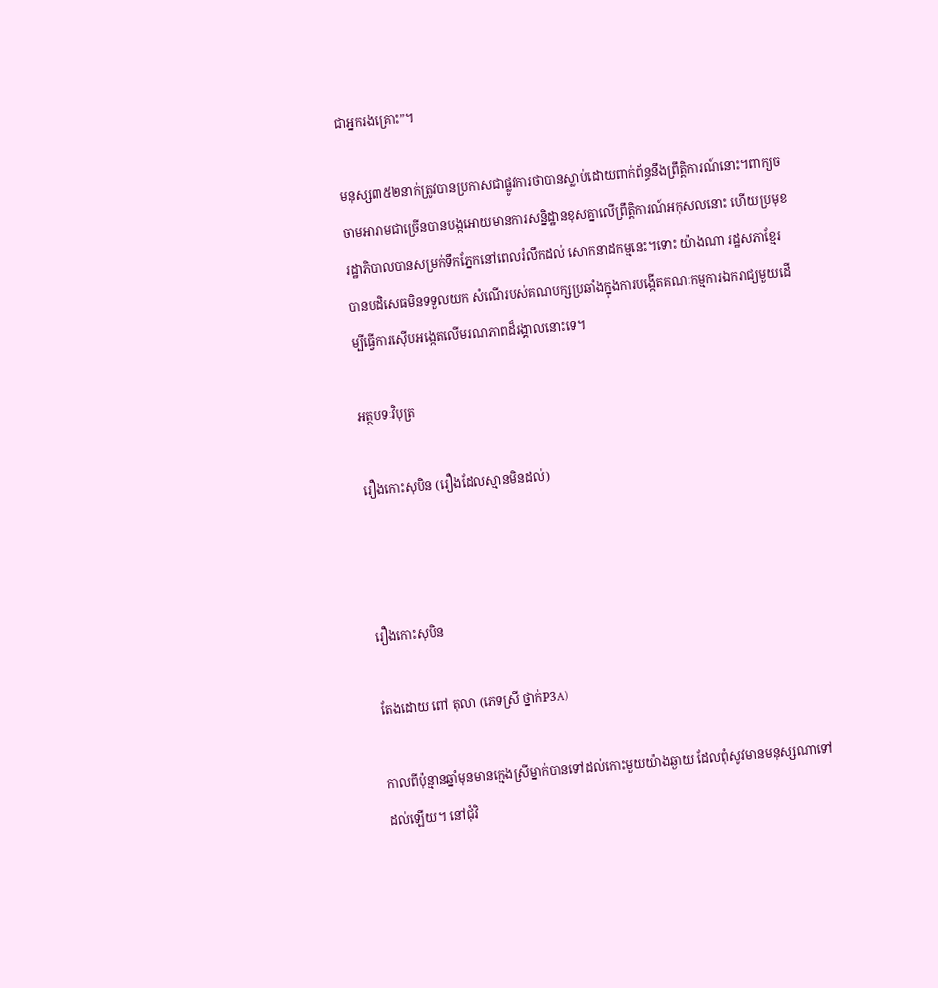ជាអ្នករងគ្រោះ”។

មនុស្ស៣៥២នាក់ត្រូវបានប្រកាសជាផ្លូវការថាបានស្លាប់ដោយពាក់ព័ន្ធនឹងព្រឹត្តិការណ៍នោះ។ពាក្យចចាមអារាមជាច្រើនបានបង្កអោយមានការសន្និដ្ឋានខុសគ្នាលើព្រឹត្តិការណ៍អកុសលនោះ ហើយប្រមុខរដ្ឋាភិបាលបានសម្រក់ទឹកភ្នែកនៅពេលរំលឹកដល់ សោកនាដកម្មនេះ។ទោះ យ៉ាងណា រដ្ឋសភាខ្មែរបានបដិសេធមិនទទួលយក សំណើរបស់គណបក្សប្រឆាំងក្នុងការបង្កើតគណៈកម្មការឯករាជ្យមួយដើម្បីធ្វើការស៊ើបអង្កេតលើមរណភាពដ៏រង្គាលនោះទេ។

អត្ថបទៈវិបុត្រ

រឿងកោះសុបិន (រឿងដែលស្មានមិនដល់)



រឿងកោះសុបិន

តែងដោយ ពៅ តុលា (ភេទស្រី ថ្នាក់P3A)

កាលពីប៉ុន្មានឆ្នាំមុនមានក្មេងស្រីម្នាក់បានទៅដល់កោះមួយយ៉ាងឆ្ងាយ ដែលពុំសូវមានមនុស្សណាទៅដល់ឡើយ។ នៅជុំវិ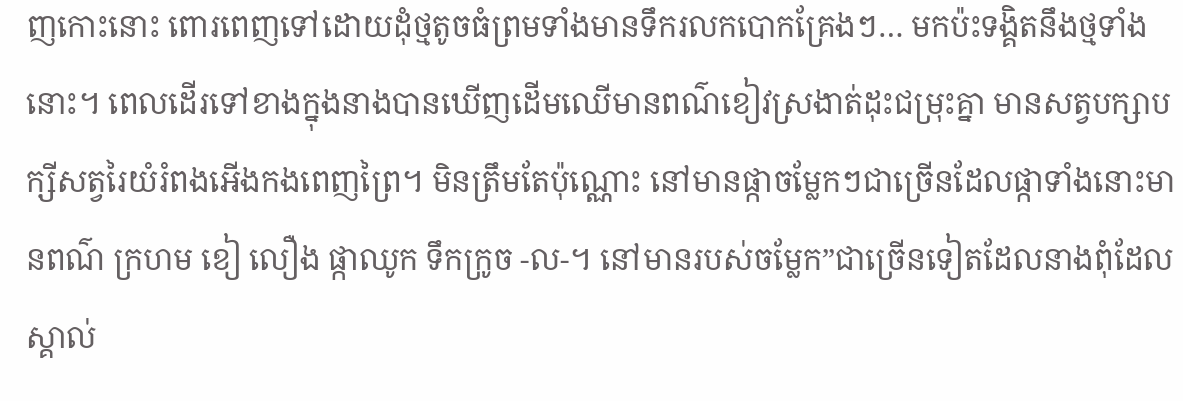ញកោះនោះ ពោរពេញទៅដោយដុំថ្មតូចធំព្រមទាំងមានទឹករលកបោកគ្រែងៗ… មកប៉ះទង្គិតនឹងថ្មទាំងនោះ។ ពេលដើរទៅខាងក្នុងនាងបានឃើញដើមឈើមានពណ៌ខៀវស្រងាត់ដុះជម្រុះគ្នា មានសត្វបក្សាបក្សីសត្វរៃយំរំពងអើងកងពេញព្រៃ។ មិនត្រឹមតែប៉ុណ្ណោះ នៅមានផ្កាចម្លែកៗជាច្រើនដែលផ្កាទាំងនោះមានពណ៌ ក្រហម ខៀ លឿង ផ្កាឈូក ទឹកក្រូច -ល-។ នៅមានរបស់ចម្លែក”ជាច្រើនទៀតដែលនាងពុំដែលស្គាល់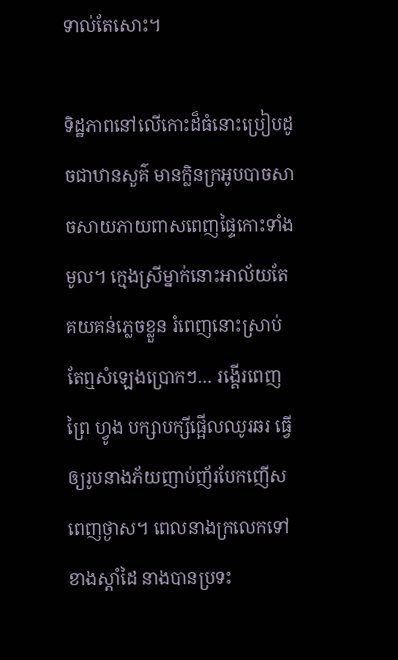ទាល់តែសោះ។

ទិដ្ឋភាពនៅលើកោះដ៏ធំនោះប្រៀបដូចជាឋានសួគ៌ មានក្លិនក្រអូបបាចសាចសាយភាយពាសពេញផ្ទៃកោះទាំងមូល។ ក្មេងស្រីម្នាក់នោះអាល័យតែគយគន់ភ្លេចខ្លួន រំពេញនោះស្រាប់តែឮសំឡេងប្រោកៗ… រង្គើរពេញព្រៃ ហ្វូង បក្សាបក្សីផ្អើលឈូរឆរ ធ្វើឲ្យរូបនាងភ័យញាប់ញ័របែកញើសពេញថ្ងាស។ ពេលនាងក្រលេកទៅខាងស្តាំដៃ នាងបានប្រទះ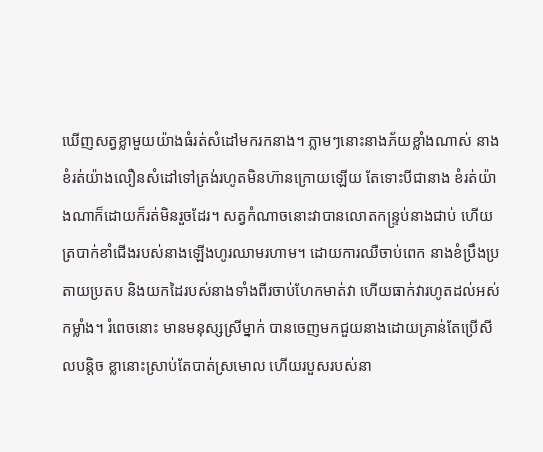ឃើញសត្វខ្លាមួយយ៉ាងធំរត់សំដៅមករកនាង។ ភ្លាមៗនោះនាងភ័យខ្លាំងណាស់ នាងខំរត់យ៉ាងលឿនសំដៅទៅត្រង់រហូតមិនហ៊ានក្រោយឡើយ តែទោះបីជានាង ខំរត់យ៉ាងណាក៏ដោយក៏រត់មិនរួចដែរ។ សត្វកំណាចនោះវាបានលោតកន្ទ្រប់នាងជាប់ ហើយត្របាក់ខាំជើងរបស់នាងឡើងហូរឈាមរហាម។ ដោយការឈឺចាប់ពេក នាងខំប្រឹងប្រតាយប្រតប និងយកដៃរបស់នាងទាំងពីរចាប់ហែកមាត់វា ហើយធាក់វារហូតដល់អស់កម្លាំង។ រំពេចនោះ មានមនុស្សស្រីម្នាក់ បានចេញមកជួយនាងដោយគ្រាន់តែប្រើសីលបន្តិច ខ្លានោះស្រាប់តែបាត់ស្រមោល ហើយរបួសរបស់នា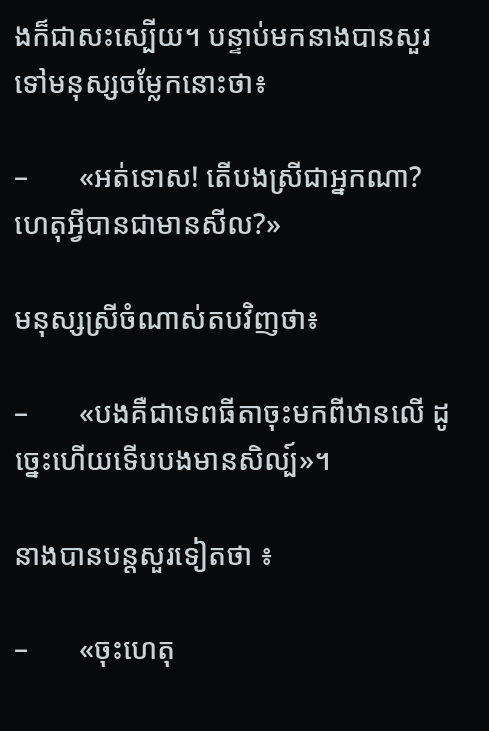ងក៏ជាសះស្បើយ។ បន្ទាប់មកនាងបានសួរទៅមនុស្សចម្លែកនោះថា៖

–       «អត់ទោស! តើបងស្រីជាអ្នកណា? ហេតុអ្វីបានជាមានសីល?»

មនុស្សស្រីចំណាស់តបវិញថា៖

–       «បងគឺជាទេពធីតាចុះមកពីឋានលើ ដូច្នេះហើយទើបបងមានសិល្ប៍»។

នាងបានបន្តសួរទៀតថា ៖

–       «ចុះហេតុ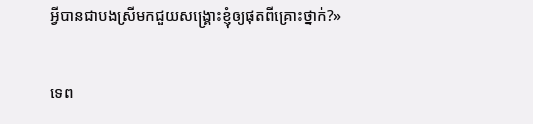អ្វីបានជាបងស្រីមកជួយសង្គ្រោះខ្ញុំឲ្យផុតពីគ្រោះថ្នាក់?»

ទេព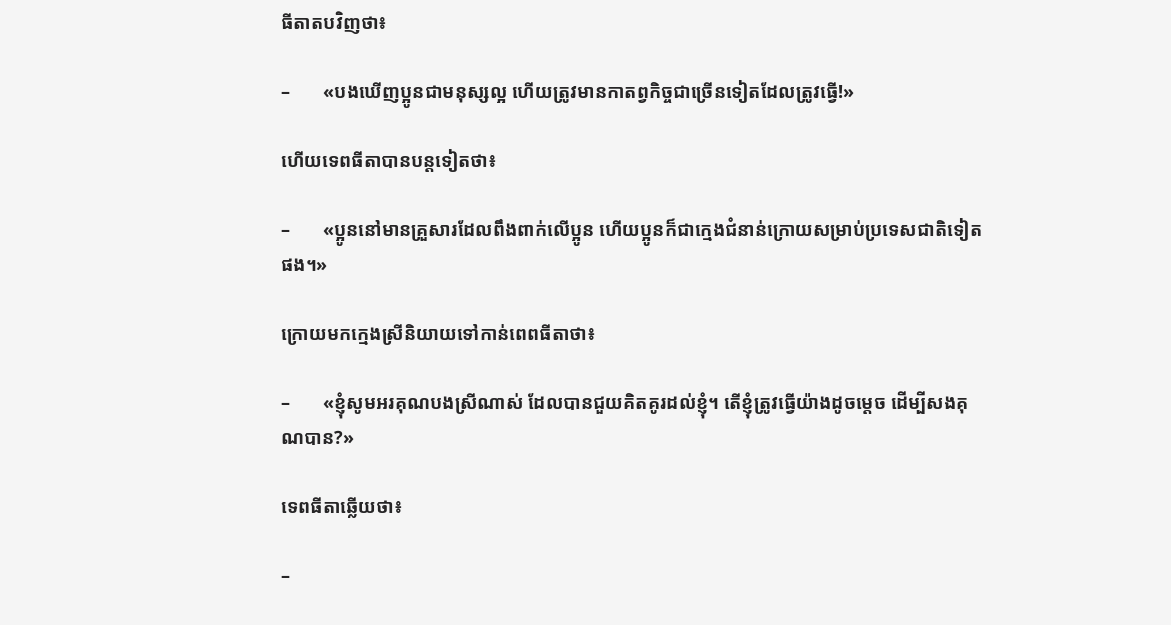ធីតាតបវិញថា៖

–       «បងឃើញប្អូនជាមនុស្សល្អ ហើយត្រូវមានកាតព្វកិច្ចជាច្រើនទៀតដែលត្រូវធ្វើ!»

ហើយទេពធីតាបានបន្តទៀតថា៖

–       «ប្អូននៅមានគ្រួសារដែលពឹងពាក់លើប្អូន ហើយប្អូនក៏ជាក្មេងជំនាន់ក្រោយសម្រាប់ប្រទេសជាតិទៀតផង។»

ក្រោយមកក្មេងស្រីនិយាយទៅកាន់ពេពធីតាថា៖

–       «ខ្ញុំសូមអរគុណបងស្រីណាស់ ដែលបានជួយគិតគូរដល់ខ្ញុំ។ តើខ្ញុំត្រូវធ្វើយ៉ាងដូចម្តេច ដើម្បីសងគុណបាន?»

ទេពធីតាឆ្លើយថា៖

–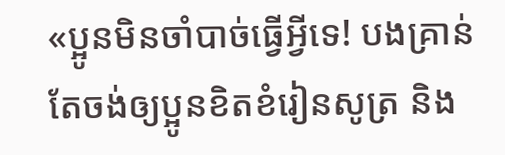«ប្អូនមិនចាំបាច់ធ្វើអ្វីទេ! បងគ្រាន់តែចង់ឲ្យប្អូនខិតខំរៀនសូត្រ និង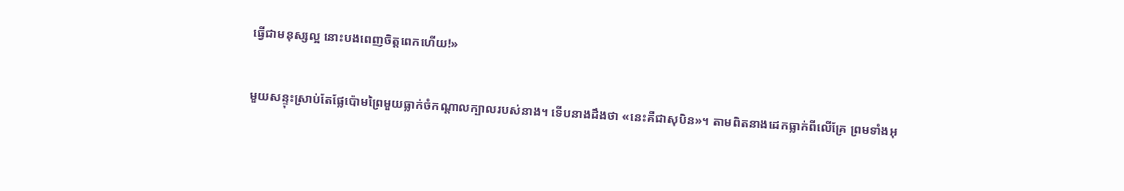ធ្វើជាមនុស្សល្អ នោះបងពេញចិត្តពេកហើយ!»

មួយសន្ទុះស្រាប់តែផ្លែប៉ោមព្រៃមួយធ្លាក់ចំកណ្តាលក្បាលរបស់នាង។ ទើបនាងដឹងថា «នេះគឺជាសុបិន»។ តាមពិតនាងដេកធ្លាក់ពីលើគ្រែ ព្រមទាំងអុ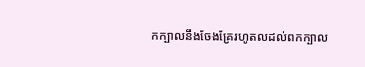កក្បាលនឹងចែងគ្រែរហូតលដល់ពកក្បាល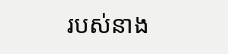របស់នាង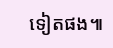ទៀតផង៕